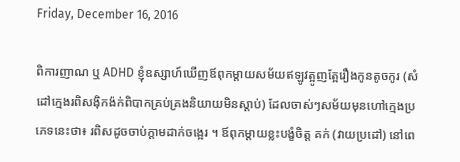Friday, December 16, 2016

ពិការញាណ ឬ ADHD ខ្ញុំឧស្សាហ៍ឃើញឪពុកម្តាយសម័យឥឡូវត្អូញត្អែរឿងកូនតូចកូរ (សំដៅក្មេងរពិសងុិកង៉ក់ពិបាកគ្រប់គ្រងនិយាយមិនស្តាប់) ដែលចាស់ៗសម័យមុនហៅក្មេងប្រភេទនេះថា៖ រពិសដូចចាប់ក្តាមដាក់ចង្អេរ ។ ឪពុកម្តាយខ្លះបង្ខំចិត្ត គក់ (វាយប្រដៅ) នៅពេ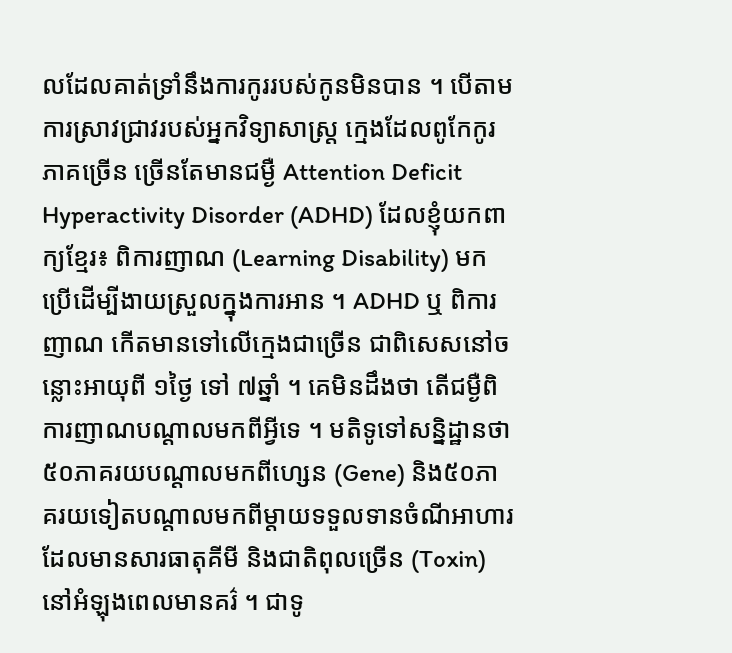លដែលគាត់ទ្រាំនឹងការកូររបស់កូនមិនបាន ។ បើតាមការស្រាវជ្រាវរបស់អ្នកវិទ្យាសាស្ត្រ ក្មេងដែលពូកែកូរភាគច្រើន ច្រើនតែមានជម្ងឺ Attention Deficit Hyperactivity Disorder (ADHD) ដែលខ្ញុំយកពាក្យខ្មែរ៖ ពិការញាណ (Learning Disability) មកប្រើដើម្បីងាយស្រួលក្នុងការអាន ។ ADHD ឬ ពិការញាណ កើតមានទៅលើក្មេងជាច្រើន ជាពិសេសនៅចន្លោះអាយុពី ១ថ្ងៃ ទៅ ៧ឆ្នាំ ។ គេមិនដឹងថា តើជម្ងឺពិការញាណបណ្តាលមកពីអ្វីទេ ។ មតិទូទៅសន្និដ្ឋានថា ៥០ភាគរយបណ្តាលមកពីហ្សេន (Gene) និង៥០ភាគរយទៀតបណ្តាលមកពីម្តាយទទួលទានចំណីអាហារដែលមានសារធាតុគីមី និងជាតិពុលច្រើន (Toxin) នៅអំឡុងពេលមានគរ៌ ។ ជាទូ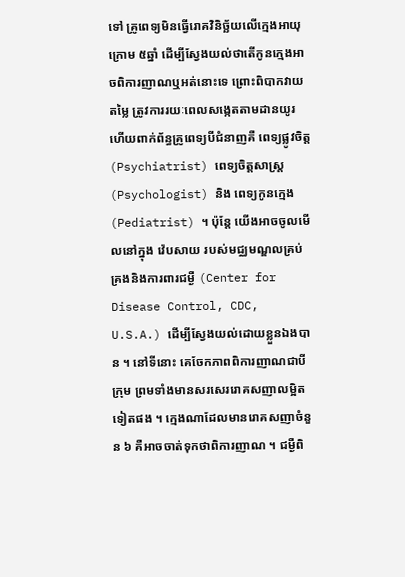ទៅ គ្រូពេទ្យមិនធ្វើរោគវិនិច្ឆ័យលើក្មេងអាយុក្រោម ៥ឆ្នាំ ដើម្បីស្វែងយល់ថាតើកូនក្មេងអាចពិការញាណឬអត់នោះទេ ព្រោះពិបាកវាយតម្លៃ ត្រូវការរយៈពេលសង្កេតតាមដានយូរ ហើយពាក់ព័ន្ធគ្រូពេទ្យបីជំនាញគឺ ពេទ្យផ្លូវចិត្ត(Psychiatrist) ពេទ្យចិត្តសាស្ត្រ(Psychologist) និង ពេទ្យកូនក្មេង (Pediatrist) ។ ប៉ុន្តែ យើងអាចចូលមើលនៅក្នុង វ៉េបសាយ របស់មជ្ឈមណ្ឌលគ្រប់គ្រងនិងការពារជម្ងឺ (Center for Disease Control, CDC, U.S.A.) ដើម្បីស្វែងយល់ដោយខ្លួនឯងបាន ។ នៅទីនោះ គេចែកភាពពិការញាណជាបីក្រុម ព្រមទាំងមានសរសេររោគសញាលម្អិតទៀតផង ។ ក្មេងណាដែលមានរោគសញាចំនួន ៦ គឺអាចចាត់ទុកថាពិការញាណ ។ ជម្ងឺពិ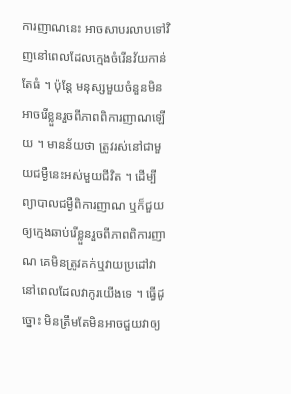ការញាណនេះ អាចសាបរលាបទៅវិញនៅពេលដែលក្មេងចំរើនវ័យកាន់តែធំ ។ ប៉ុន្តែ មនុស្សមួយចំនួនមិនអាចរើខ្លួនរួចពីភាពពិការញាណឡើយ ។ មានន័យថា ត្រូវរស់នៅជាមួយជម្ងឺនេះអស់មួយជីវិត ។ ដើម្បីព្យាបាលជម្ងឺពិការញាណ ឬក៏ជួយឲ្យក្មេងឆាប់រើខ្លួនរួចពីភាពពិការញាណ គេមិនត្រូវគក់ឬវាយប្រដៅវានៅពេលដែលវាកូរយើងទេ ។ ធ្វើដូច្នោះ មិនត្រឹមតែមិនអាចជួយវាឲ្យ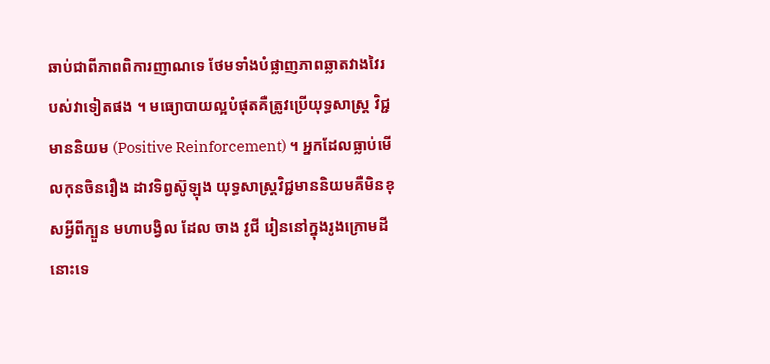ឆាប់ជាពីភាពពិការញាណទេ ថែមទាំងបំផ្លាញភាពឆ្លាតវាងវៃរបស់វាទៀតផង ។ មធ្យោបាយល្អបំផុតគឺត្រូវប្រើយុទ្ធសាស្ត្រ វិជ្ជមាននិយម (Positive Reinforcement) ។ អ្នកដែលធ្លាប់មើលកុនចិនរឿង ដាវទិព្វស៊ូឡុង យុទ្ធសាស្ត្រវិជ្ជមាននិយមគឺមិនខុសអ្វីពីក្បួន មហាបង្វិល ដែល ចាង វូជី រៀននៅក្នុងរូងក្រោមដីនោះទេ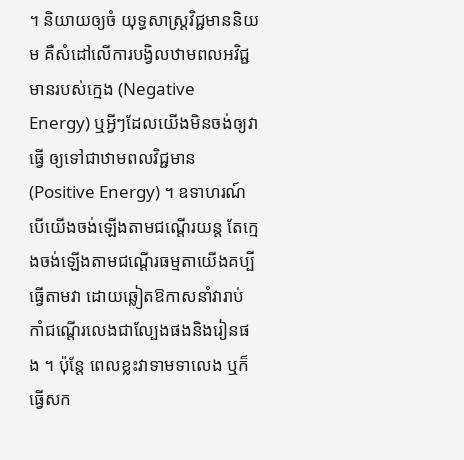។ និយាយឲ្យចំ យុទ្ធសាស្ត្រវិជ្ជមាននិយម គឺសំដៅលើការបង្វិលឋាមពលអវិជ្ជមានរបស់ក្មេង (Negative Energy) ឬអ្វីៗដែលយើងមិនចង់ឲ្យវាធ្វើ ឲ្យទៅជាឋាមពលវិជ្ជមាន (Positive Energy) ។ ឧទាហរណ៍ បើយើងចង់ឡើងតាមជណ្តើរយន្ត តែក្មេងចង់ឡើងតាមជណ្តើរធម្មតាយើងគប្បីធ្វើតាមវា ដោយឆ្លៀតឱកាសនាំវារាប់កាំជណ្តើរលេងជាល្បែងផងនិងរៀនផង ។ ប៉ុន្តែ ពេលខ្លះវាទាមទាលេង ឬក៏ធ្វើសក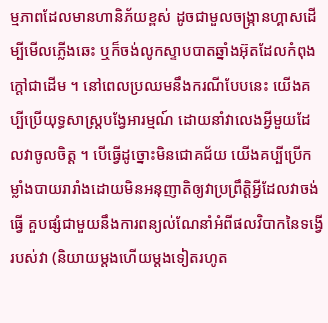ម្មភាពដែលមានហានិភ័យខ្ពស់ ដូចជាមួលចង្ក្រានហ្គាសដើម្បីមើលភ្លើងឆេះ ឬក៏ចង់លូកស្ទាបបាតឆ្នាំងអ៊ុតដែលកំពុងក្តៅជាដើម ។ នៅពេលប្រឈមនឹងករណីបែបនេះ យើងគប្បីប្រើយុទ្ធសាស្ត្របង្វែអារម្មណ៍ ដោយនាំវាលេងអ្វីមួយដែលវាចូលចិត្ត ។ បើធ្វើដូច្នោះមិនជោគជ័យ យើងគប្បីប្រើកម្លាំងបាយរារាំងដោយមិនអនុញាតិឲ្យវាប្រព្រឹត្តិអ្វីដែលវាចង់ធ្វើ គួបផ្សំជាមួយនឹងការពន្យល់ណែនាំអំពីផលវិបាកនៃទង្វើរបស់វា (និយាយម្តងហើយម្តងទៀតរហូត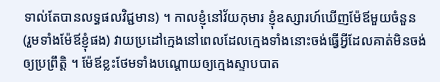ទាល់តែបានលទ្ធផលវិជ្ជមាន) ។ កាលខ្ញុំនៅវ័យកុមារ ខ្ញុំឧស្សារហ៍ឃើញម៉ែឪមួយចំនួន (រួមទាំងម៉ែឪខ្ញុំផង) វាយប្រដៅក្មេងនៅពេលដែលក្មេងទាំងនោះចង់ធ្វើអ្វីដែលគាត់មិនចង់ឲ្យប្រព្រឹត្តិ ។ ម៉ែឪខ្លះថែមទាំងបណ្តោយឲ្យក្មេងស្ទាបបាត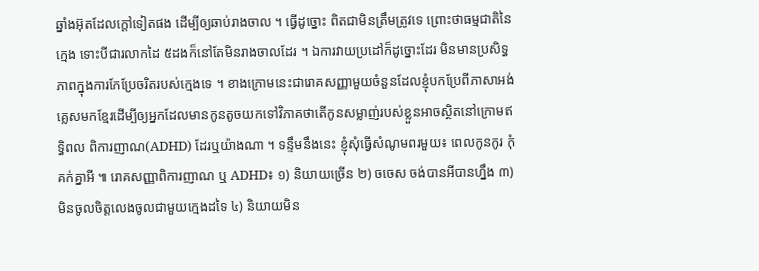ឆ្នាំងអ៊ុតដែលក្តៅទៀតផង ដើម្បីឲ្យឆាប់រាងចាល ។ ធ្វើដូច្នោះ ពិតជាមិនត្រឹមត្រូវទេ ព្រោះថាធម្មជាតិនៃក្មេង ទោះបីជារលាកដៃ ៥ដងក៏នៅតែមិនរាងចាលដែរ ។ ឯការវាយប្រដៅក៏ដូច្នោះដែរ មិនមានប្រសិទ្ធភាពក្នុងការកែប្រែចរិតរបស់ក្មេងទេ ។ ខាងក្រោមនេះជារោគសញ្ញាមួយចំនួនដែលខ្ញុំបកប្រែពីភាសាអង់គ្លេសមកខ្មែរដើម្បីឲ្យអ្នកដែលមានកូនតូចយកទៅវិភាគថាតើកូនសម្លាញ់របស់ខ្លួនអាចស្ថិតនៅក្រោមឥទ្ធិពល ពិការញាណ(ADHD) ដែរឬយ៉ាងណា ។ ទន្ទឹមនឹងនេះ ខ្ញុំសុំធ្វើសំណូមពរមួយ៖ ពេលកូនកូរ កុំគក់គ្នាអី ៕ រោគសញ្ញាពិការញាណ ឬ ADHD៖ ១) និយាយច្រើន ២) ចចេស ចង់បានអីបានហ្នឹង ៣) មិនចូលចិត្តលេងចូលជាមួយក្មេងដទៃ ៤) និយាយមិន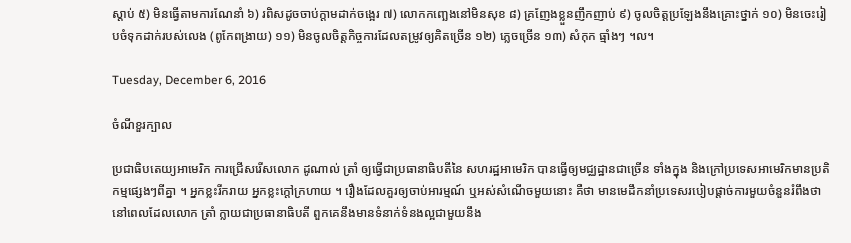ស្តាប់ ៥) មិនធ្វើតាមការណែនាំ ៦) រពិសដូចចាប់ក្តាមដាក់ចង្អេរ ៧) លោកកញ្ឆេងនៅមិនសុខ ៨) គ្រញែងខ្លួនញឹកញាប់ ៩) ចូលចិត្តប្រឡែងនឹងគ្រោះថ្នាក់ ១០) មិនចេះរៀបចំទុកដាក់របស់លេង (ពូកែពង្រាយ) ១១) មិនចូលចិត្តកិច្ចការដែលតម្រូវឲ្យគិតច្រើន ១២) ភ្លេចច្រើន ១៣) សំកុក ធ្មាំងៗ ។ល។

Tuesday, December 6, 2016

ចំណីខួរក្បាល

ប្រជាធិបតេយ្យអាមេរិក ការជ្រើសរើសលោក ដូណាល់ ត្រាំ ឲ្យធ្វើជាប្រធានាធិបតីនៃ សហរដ្ឋអាមេរិក បានធ្វើឲ្យមជ្ឈដ្ឋានជាច្រើន ទាំងក្នុង និងក្រៅប្រទេសអាមេរិកមានប្រតិកម្មផ្សេងៗពីគ្នា ។ អ្នកខ្លះរីករាយ អ្នកខ្លះក្តៅក្រហាយ ។ រឿងដែលគួរឲ្យចាប់អារម្មណ៍ ឬអស់សំណើចមួយនោះ គឺថា មានមេដឹកនាំប្រទេសរបៀបផ្តាច់ការមួយចំនួនរំពឹងថា នៅពេលដែលលោក ត្រាំ ក្លាយជាប្រធានាធិបតី ពួកគេនឹងមានទំនាក់ទំនងល្អជាមួយនឹង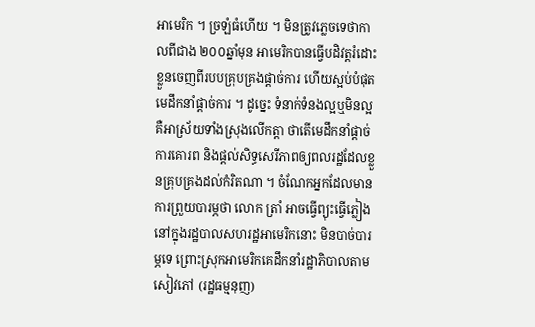អាមេរិក ។ ច្រឡំធំហើយ ។ មិនត្រូវភ្លេចទេថាកាលពីជាង ២០០ឆ្នាំមុន អាមេរិកបានធ្វើបដិវត្តរំដោះខ្លួនចេញពីរបបគ្រុបគ្រងផ្តាច់ការ ហើយស្អប់បំផុតមេដឹកនាំផ្តាច់ការ ។ ដូច្នេះ ទំនាក់ទំនងល្អឬមិនល្អ គឺអាស្រ័យទាំងស្រុងលើកត្តា ថាតើមេដឹកនាំផ្តាច់ការគោរព និងផ្តល់សិទ្ធសេរីភាពឲ្យពលរដ្ឋដែលខ្លួនគ្រុបគ្រងដល់កំរិតណា ។ ចំណែកអ្នកដែលមានការព្រួយបារម្ភថា លោក ត្រាំ អាចធ្វើព្យុះធ្វើភ្លៀងនៅក្នុងរដ្ឋបាលសហរដ្ឋអាមេរិកនោះ មិនបាច់បារម្ភទេ ព្រោះស្រុកអាមេរិកគេដឹកនាំរដ្ឋាភិបាលតាមសៀវភៅ (រដ្ឋធម្មនុញ)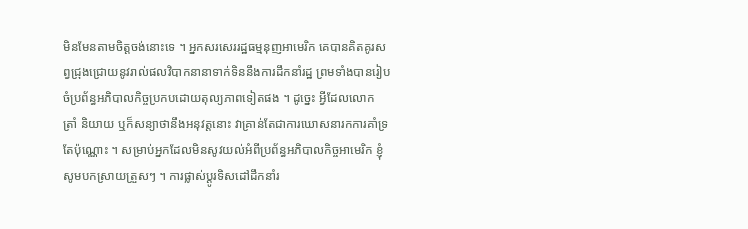មិនមែនតាមចិត្តចង់នោះទេ ។ អ្នកសរសេររដ្ឋធម្មនុញអាមេរិក គេបានគិតគូរសព្វជ្រុងជ្រោយនូវរាល់ផលវិបាកនានាទាក់ទិននឹងការដឹកនាំរដ្ឋ ព្រមទាំងបានរៀបចំប្រព័ន្ធអភិបាលកិច្ចប្រកបដោយតុល្យភាពទៀតផង ។ ដូច្នេះ អ្វីដែលលោក ត្រាំ និយាយ ឬក៏សន្យាថានឹងអនុវត្តនោះ វាគ្រាន់តែជាការឃោសនារកការគាំទ្រតែប៉ុណ្ណោះ ។ សម្រាប់អ្នកដែលមិនសូវយល់អំពីប្រព័ន្ធអភិបាលកិច្ចអាមេរិក ខ្ញុំសូមបកស្រាយត្រួសៗ ។ ការផ្លាស់ប្តូរទិសដៅដឹកនាំរ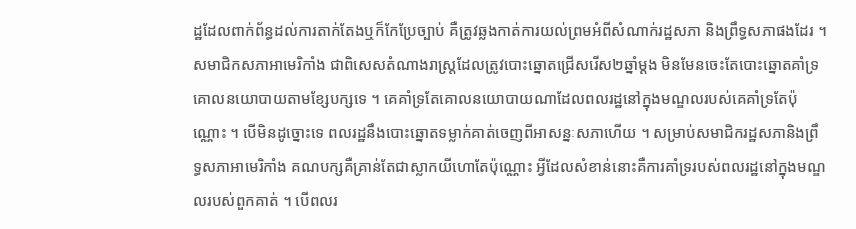ដ្ឋដែលពាក់ព័ន្ធដល់ការតាក់តែងឬក៏កែប្រែច្បាប់ គឺត្រូវឆ្លងកាត់ការយល់ព្រមអំពីសំណាក់រដ្ឋសភា និងព្រឹទ្ធសភាផងដែរ ។ សមាជិកសភាអាមេរិកាំង ជាពិសេសតំណាងរាស្ត្រដែលត្រូវបោះឆ្នោតជ្រើសរើស២ឆ្នាំម្តង មិនមែនចេះតែបោះឆ្នោតគាំទ្រគោលនយោបាយតាមខ្សែបក្សទេ ។ គេគាំទ្រតែគោលនយោបាយណាដែលពលរដ្ឋនៅក្នុងមណ្ឌលរបស់គេគាំទ្រតែប៉ុណ្ណោះ ។ បើមិនដូច្នោះទេ ពលរដ្ឋនឹងបោះឆ្នោតទម្លាក់គាត់ចេញពីអាសន្នៈសភាហើយ ។ សម្រាប់សមាជិករដ្ឋសភានិងព្រឹទ្ធសភាអាមេរិកាំង គណបក្សគឺគ្រាន់តែជាស្លាកយីហោតែប៉ុណ្ណោះ អ្វីដែលសំខាន់នោះគឺការគាំទ្ររបស់ពលរដ្ឋនៅក្នុងមណ្ឌលរបស់ពួកគាត់ ។ បើពលរ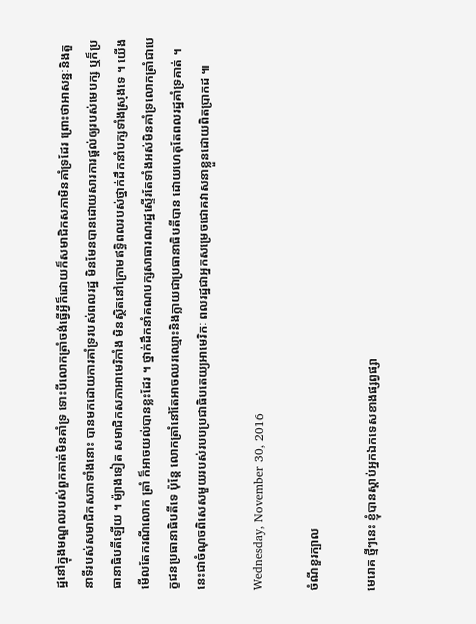ដ្ឋនៅក្នុងមណ្ឌលរបស់ពួកគាត់មិនគាំទ្រ ទោះបីលោកត្រាំចង់ធ្វើអ្វីក៏ដោយក៏សមាជិកសភាមិនគាំទ្រដែរ ព្រោះថាអាសន្នៈនិងតួនាទីរបស់សមាជិកសភាទាំងនោះ បានមកដោយការគាំទ្ររបស់ពលរដ្ឋ មិនមែនបានដោយសារការផ្តល់ឲ្យរបស់មេបក្ស ឬក៏ប្រធានាធិបតីឡើយ ។ ម៉្យាងទៀត សមាជិកសភាអាមេរិកាំង មិនស្ថិតនៅក្រោមឥទ្ធិពលរបស់ថ្នាក់ដឹកនាំបក្សទាំងស្រុងទេ ។ យើងមើលតែករណីលោក ត្រាំ ក៏អាចយល់បានខ្លះដែរ ។ ថ្នាក់ដឹកនាំគណបក្សសាធារណរដ្ឋស្ទើរតែទាំងអស់មិនគាំទ្រលោកត្រាំជាបេក្ខជនប្រធានាធិបតីទេ ប៉ុន្តែ លោកត្រាំនៅតែអាចឈរឈ្មោះនិងក្លាយជាប្រធានាធិបតីបាន ដោយហេតុតែពលរដ្ឋគាំទ្រគាត់ ។ នេះជាចំណុចពិសេសមួយរបស់របបប្រជាធិបតេយ្យអាមេរិកៈ ពលរដ្ឋជាអ្នកសម្រេចជោគវាសនាខ្លួនដោយពិតប្រាកដ ៕

Wednesday, November 30, 2016

ចំណីខួរក្បាល

មេរោគ ថ្មីៗនេះ ខ្ញុំបានស្តាប់អ្នកឯកទេសខាងផ្សព្វផ្សា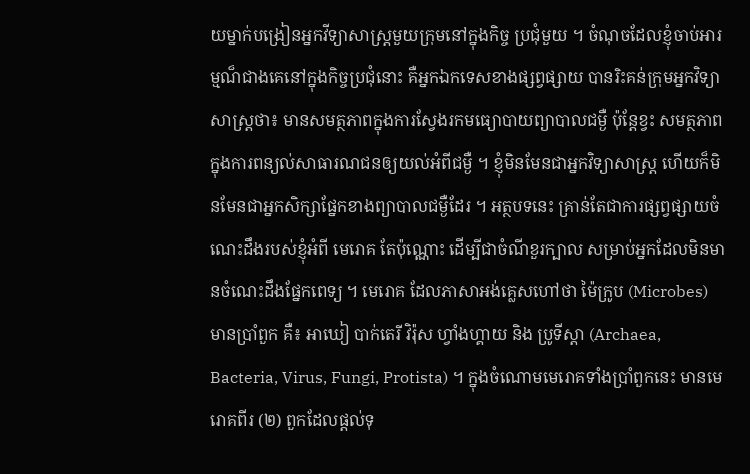យម្នាក់បង្រៀនអ្នកវីទ្យាសាស្ត្រមួយក្រុមនៅក្នុងកិច្ច ប្រជុំមួយ ។ ចំណុចដែលខ្ញុំចាប់អារម្មណ៏ជាងគេនៅក្នុងកិច្ចប្រជុំនោះ គឺអ្នកឯកទេសខាងផ្សព្វផ្សាយ បានរិះគន់ក្រុមអ្នកវិទ្យាសាស្ត្រថា៖ មានសមត្ថភាពក្នុងការស្វែងរកមធ្យោបាយព្យាបាលជម្ងឺ ប៉ុន្តែខ្វះ សមត្ថភាពក្នុងការពន្យល់សាធារណជនឲ្យយល់អំពីជម្ងឺ ។ ខ្ញុំមិនមែនជាអ្នកវិទ្យាសាស្ត្រ ហេីយក៏មិនមែនជាអ្នកសិក្សាផ្នែកខាងព្យាបាលជម្ងឺដែរ ។ អត្ថបទនេះ គ្រាន់តែជាការផ្សព្វផ្សាយចំណេះដឹងរបស់ខ្ញុំអំពី មេរោគ តែប៉ុណ្ណោះ ដេីម្បីជាចំណីខួរក្បាល សម្រាប់អ្នកដែលមិនមានចំណេះដឹងផ្នែកពេទ្យ ។ មេរោគ ដែលភាសាអង់គ្លេសហៅថា ម៉ៃក្រូប (Microbes) មានប្រាំពួក គឺ៖ អាឃៀ បាក់តេរី វិរ៉ុស ហ្វាំងហ្គាយ និង ប្រូទីស្តា (Archaea, Bacteria, Virus, Fungi, Protista) ។ ក្នុងចំណោមមេរោគទាំងប្រាំពួកនេះ មានមេរោគពីរ (២) ពួកដែលផ្តល់ទុ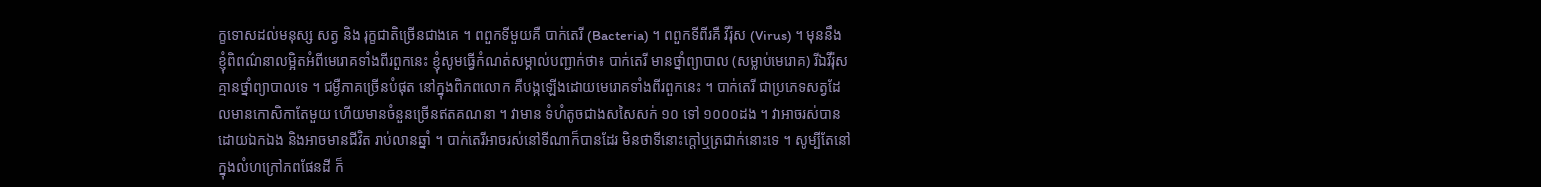ក្ខទោសដល់មនុស្ស សត្វ និង រុក្ខជាតិច្រើនជាងគេ ។ ពពួកទីមួយគឺ បាក់តេរី (Bacteria) ។ ពពួកទីពីរគឺ វីរ៉ុស (Virus) ។ មុននឹងខ្ញុំពិពណ៌នាលម្អិតអំពីមេរោគទាំងពីរពួកនេះ ខ្ញុំសូមធ្វើកំណត់សម្គាល់បញ្ជាក់ថា៖ បាក់តេរី មានថ្នាំព្យាបាល (សម្លាប់មេរោគ) រីឯវីរ៉ុស គ្មានថ្នាំព្យាបាលទេ ។ ជម្ងឺភាគច្រើនបំផុត នៅក្នុងពិភពលោក គឺបង្កឡើងដោយមេរោគទាំងពីរពួកនេះ ។ បាក់តេរី ជាប្រភេទសត្វដែលមានកោសិកាតែមួយ ហេីយមានចំនួនច្រើនឥតគណនា ។ វាមាន ទំហំតូចជាងសសៃសក់ ១០ ទៅ ១០០០ដង ។ វាអាចរស់បានដោយឯកឯង និងអាចមានជីវិត រាប់លានឆ្នាំ ។ បាក់តេរីអាចរស់នៅទីណាក៏បានដែរ មិនថាទីនោះក្តៅឬត្រជាក់នោះទេ ។ សូម្បីតែនៅក្នុងលំហក្រៅភពផែនដី ក៏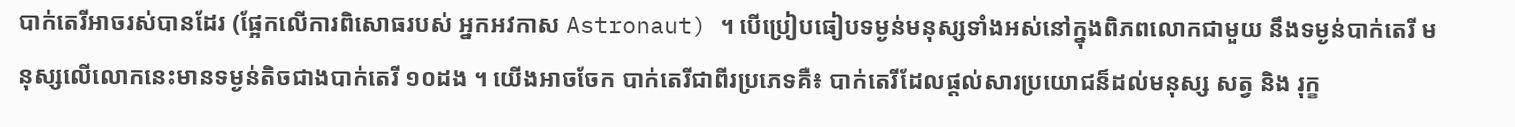បាក់តេរីអាចរស់បានដែរ (ផ្អែកលើការពិសោធរបស់ អ្នកអវកាស Astronaut) ។ បេីប្រៀបធៀបទម្ងន់មនុស្សទាំងអស់នៅក្នុងពិភពលោកជាមួយ នឹងទម្ងន់បាក់តេរី មនុស្សលើលោកនេះមានទម្ងន់តិចជាងបាក់តេរី ១០ដង ។ យេីងអាចចែក បាក់តេរីជាពីរប្រភេទគឺ៖ បាក់តេរីដែលផ្តល់សារប្រយោជន៏ដល់មនុស្ស សត្វ និង រុក្ខ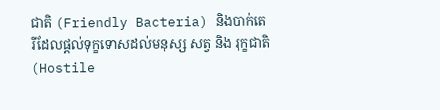ជាតិ (Friendly Bacteria) និងបាក់តេរីដែលផ្តល់ទុក្ខទោសដល់មនុស្ស សត្វ និង រុក្ខជាតិ (Hostile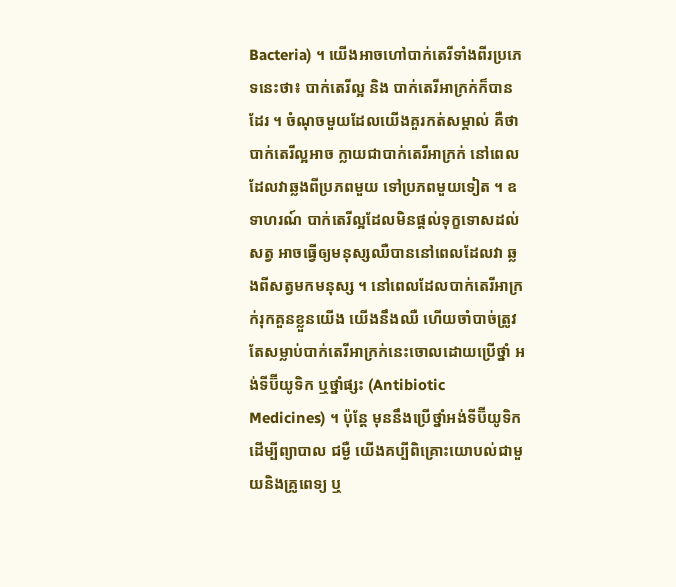Bacteria) ។ យេីងអាចហៅបាក់តេរីទាំងពីរប្រភេទនេះថា៖ បាក់តេរីល្អ និង បាក់តេរីអាក្រក់ក៏បានដែរ ។ ចំណុចមួយដែលយើងគួរកត់សម្គាល់ គឺថា បាក់តេរីល្អអាច ក្លាយជាបាក់តេរីអាក្រក់ នៅពេលដែលវាឆ្លងពីប្រភពមួយ ទៅប្រភពមួយទៀត ។ ឧទាហរណ៍ បាក់តេរីល្អដែលមិនផ្តល់ទុក្ខទោសដល់សត្វ អាចធ្វើឲ្យមនុស្សឈឺបាននៅពេលដែលវា ឆ្លងពីសត្វមកមនុស្ស ។ នៅពេលដែលបាក់តេរីអាក្រក់រុកគួនខ្លួនយើង យេីងនឹងឈឺ ហេីយចាំបាច់ត្រូវតែសម្លាប់បាក់តេរីអាក្រក់នេះចោលដោយប្រើថ្នាំ អង់ទីប៊ីយូទិក ឬថ្នាំផ្សះ (Antibiotic Medicines) ។ ប៉ុន្តែ មុននឹងប្រើថ្នាំអង់ទីប៊ីយូទិកដើម្បីព្យាបាល ជម្ងឺ យេីងគប្បីពិគ្រោះយោបល់ជាមួយនិងគ្រូពេទ្យ ឬ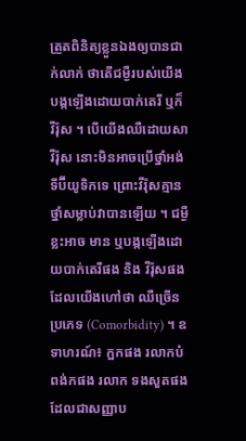ត្រួតពិនិត្យខ្លួនឯងឲ្យបានជាក់លាក់ ថាតើជម្ងឺរបស់យើងបង្កឡើងដោយបាក់តេរី ឬក៏ វីរ៉ុស ។ បេីយេីងឈឺដោយសា វីរ៉ុស នោះមិនអាចប្រើថ្នាំអង់ទីប៊ីយូទិកទេ ព្រោះវីរ៉ុសគ្មានថ្នាំសម្លាប់វាបានឡើយ ។ ជម្ងឺខ្លះអាច មាន ឬបង្កឡើងដោយបាក់តេរីផង និង វីរ៉ុសផង ដែលយើងហៅថា ឈឺច្រេីនប្រភេទ (Comorbidity) ។ ឧទាហរណ៍៖ ក្អកផង រលាកបំពង់កផង រលាក ទងសួតផង ដែលជាសញ្ញាប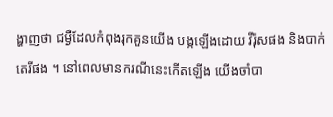ង្ហាញថា ជម្ងឺដែលកំពុងរុកគួនយើង បង្កឡើងដោយ វីរ៉ុសផង និងបាក់តេរីផង ។ នៅពេលមានករណីនេះកើតឡើង យេីងចាំបា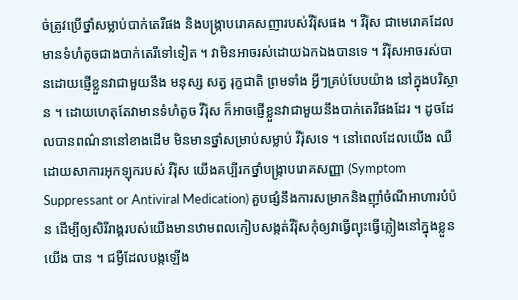ច់ត្រូវប្រើថ្នាំសម្លាប់បាក់តេរីផង និងបង្ក្រាបរោគសញារបស់វីរ៉ុសផង ។ វីរ៉ុស ជាមេរោគដែលមានទំហំតូចជាងបាក់តេរីទៅទៀត ។ វាមិនអាចរស់ដោយឯកឯងបានទេ ។ វីរ៉ុសអាចរស់បានដោយផ្ញើខ្លួនវាជាមួយនឹង មនុស្ស សត្វ រុក្ខជាតិ ព្រមទាំង អ្វីៗគ្រប់បែបយ៉ាង នៅក្នុងបរិស្ថាន ។ ដោយហេតុតែវាមានទំហំតូច វីរ៉ុស ក៏អាចផ្ញើខ្លួនវាជាមួយនឹងបាក់តេរីផងដែរ ។ ដូចដែលបានពណ៌នានៅខាងដើម មិនមានថ្នាំសម្រាប់សម្លាប់ វីរ៉ុសទេ ។ នៅពេលដែលយើង ឈឺដោយសាការអុកឡុករបស់ វីរ៉ុស យេីងគប្បីរកថ្នាំបង្ក្រាបរោគសញ្ញា (Symptom Suppressant or Antiviral Medication) គួបផ្សំនឹងការសម្រាកនិងញុាំចំណីអាហារបំប៉ន ដេីម្បីឲ្យសិរីរាង្គរបស់យើងមានឋាមពលកៀបសង្កត់វីរ៉ុសកុំឲ្យវាធ្វើព្យុះធ្វើភ្លៀងនៅក្នុងខ្លួនយើង បាន ។ ជម្ងឺដែលបង្កឡើង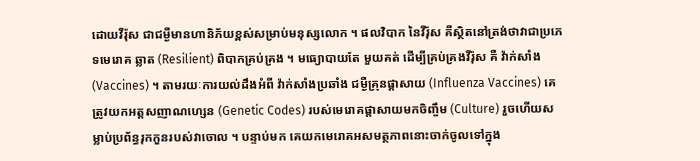ដោយវីរ៉ុស ជាជម្ងឺមានហានិភ័យខ្ពស់សម្រាប់មនុស្សលោក ។ ផលវិបាក នៃវីរ៉ុស គឺស្ថិតនៅត្រង់ថាវាជាប្រភេទមេរោគ ឆ្លាត (Resilient) ពិបាកគ្រប់គ្រង ។ មធ្យោបាយតែ មួយគត់ ដេីម្បីគ្រប់គ្រងវីរ៉ុស គឺ វ៉ាក់សាំង (Vaccines) ។ តាមរយៈការយល់ដឹងអំពី វ៉ាក់សាំងប្រឆាំង ជម្ងឺគ្រុនផ្តាសាយ (Influenza Vaccines) គេត្រូវយកអត្តសញាណហ្សេន (Genetic Codes) របស់មេរោគផ្តាសាយមកចិញ្ចឹម (Culture) រួចហើយសម្លាប់ប្រព័ន្ធរុកកួនរបស់វាចោល ។ បន្ទាប់មក គេយកមេរោគអសមត្ថភាពនោះចាក់ចូលទៅក្នុង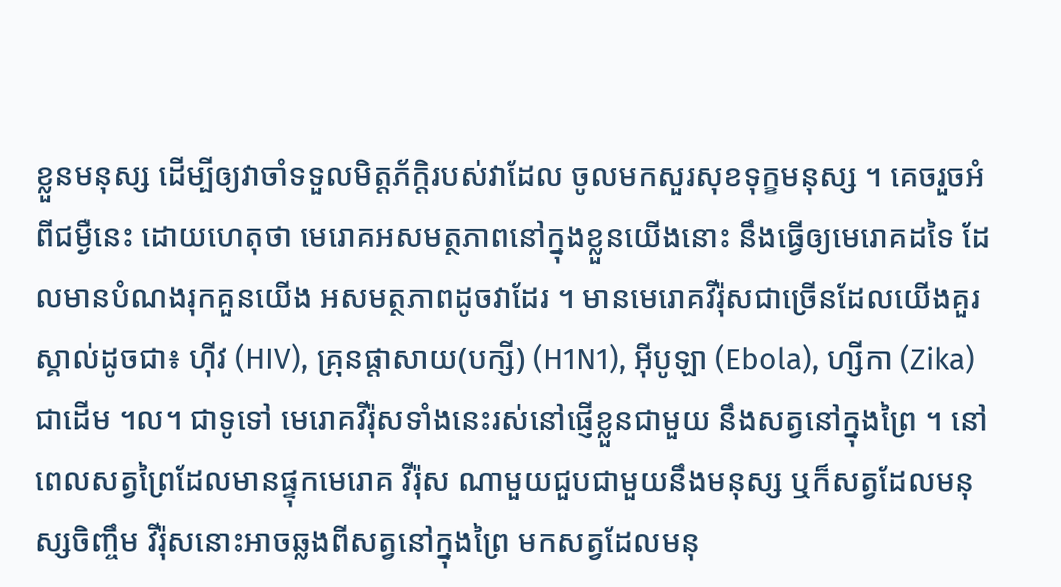ខ្លួនមនុស្ស ដេីម្បីឲ្យវាចាំទទួលមិត្តភ័ក្តិរបស់វាដែល ចូលមកសួរសុខទុក្ខមនុស្ស ។ គេចរួចអំពីជម្ងឺនេះ ដោយហេតុថា មេរោគអសមត្ថភាពនៅក្នុងខ្លួនយើងនោះ នឹងធ្វើឲ្យមេរោគដទៃ ដែលមានបំណងរុកគួនយើង អសមត្ថភាពដូចវាដែរ ។ មានមេរោគវីរ៉ុសជាច្រើនដែលយើងគួរស្គាល់ដូចជា៖ ហុីវ (HIV), គ្រុនផ្តាសាយ(បក្សី) (H1N1), អុីបូឡា (Ebola), ហ្សីកា (Zika) ជាដើម ។ល។ ជាទូទៅ មេរោគវីរ៉ុសទាំងនេះរស់នៅផ្ញើខ្លួនជាមួយ នឹងសត្វនៅក្នុងព្រៃ ។ នៅពេលសត្វព្រៃដែលមានផ្ទុកមេរោគ វីរ៉ុស ណាមួយជួបជាមួយនឹងមនុស្ស ឬក៏សត្វដែលមនុស្សចិញ្ចឹម វីរ៉ុសនោះអាចឆ្លងពីសត្វនៅក្នុងព្រៃ មកសត្វដែលមនុ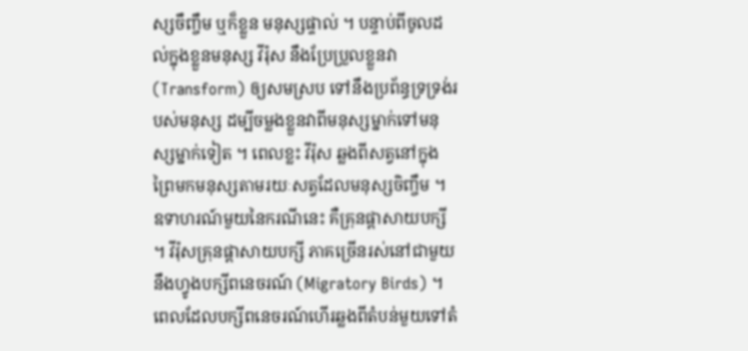ស្សចឹញ្ចឹម ឬក៏ខ្លួន មនុស្សផ្ទាល់ ។ បន្ទាប់ពីចូលដល់ក្នុងខ្លួនមនុស្ស វីរ៉ុស នឹងប្រែប្រួលខ្លួនវា (Transform) ឲ្យសមស្រប ទៅនឹងប្រព័ន្ធទ្រទ្រង់របស់មនុស្ស ដម្បីចម្លងខ្លួនវាពីមនុស្សម្នាក់ទៅមនុស្សម្នាក់ទៀត ។ ពេលខ្លះ វីរ៉ុស ឆ្លងពីសត្វនៅក្នុងព្រៃមកមនុស្សតាមរយៈសត្វដែលមនុស្សចិញ្ចឹម ។ ឧទាហរណ៍មួយនៃករណីនេះ គឺគ្រុនផ្តាសាយបក្សី ។ វីរ៉ុសគ្រុនផ្តាសាយបក្សី ភាគច្រើនរស់នៅជាមួយនឹងហ្វូងបក្សីពនេចរណ៍ (Migratory Birds) ។ ពេលដែលបក្សីពនេចរណ៍ហើរឆ្លងពីតំបន់មួយទៅតំ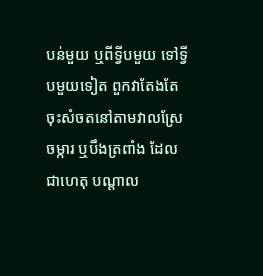បន់មួយ ឬពីទ្វីបមួយ ទៅទ្វីបមួយទៀត ពួកវាតែងតែចុះសំចតនៅតាមវាលស្រែចម្ការ ឬបឹងត្រពាំង ដែលជាហេតុ បណ្តាល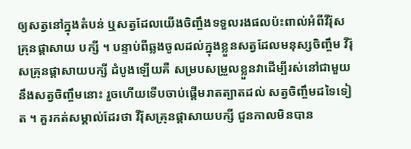ឲ្យសត្វនៅក្នុងតំបន់ ឬសត្វដែលយើងចិញ្ចឹងទទួលរងផលប៉ះពាល់អំពីវីរ៉ុស គ្រុនផ្តាសាយ បក្សី ។ បន្ទាប់ពីឆ្លងចូលដល់ក្នុងខ្លួនសត្វដែលមនុស្សចិញ្ចឹម វីរ៉ុសគ្រុនផ្តាសាយបក្សី ដំបូងឡើយគឺ សម្របសម្រួលខ្លួនវាដើម្បីរស់នៅជាមួយនឹងសត្វចិញ្ចឹមនោះ រួចហើយទើបចាប់ផ្តើមរាតត្បាតដល់ សត្វចិញ្ចឹមដទៃទៀត ។ គួរកត់សម្គាល់ដែរថា វីរ៉ុសគ្រុនផ្តាសាយបក្សី ជួនកាលមិនបាន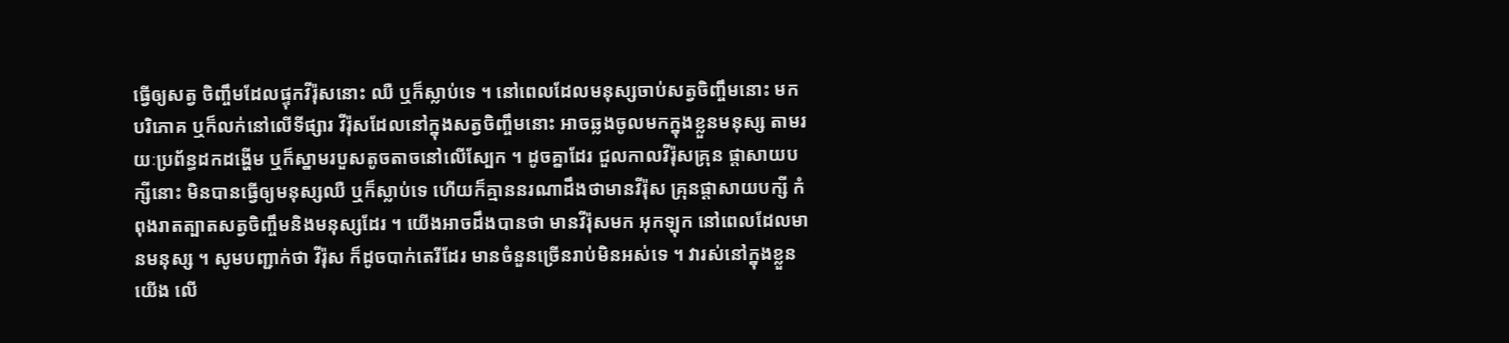ធ្វើឲ្យសត្វ ចិញ្ចឹមដែលផ្ទុកវីរ៉ុសនោះ ឈឺ ឬក៏ស្លាប់ទេ ។ នៅពេលដែលមនុស្សចាប់សត្វចិញ្ចឹមនោះ មក បរិភោគ ឬក៏លក់នៅលើទីផ្សារ វីរ៉ុសដែលនៅក្នុងសត្វចិញ្ចឹមនោះ អាចឆ្លងចូលមកក្នុងខ្លួនមនុស្ស តាមរយៈប្រព័ន្ធដកដង្ហើម ឬក៏ស្នាមរបួសតូចតាចនៅលើស្បែក ។ ដូចគ្នាដែរ ជួលកាលវីរ៉ុសគ្រុន ផ្តាសាយបក្សីនោះ មិនបានធ្វើឲ្យមនុស្សឈឺ ឬក៏ស្លាប់ទេ ហេីយក៏គ្មាននរណាដឹងថាមានវីរ៉ុស គ្រុនផ្តាសាយបក្សី កំពុងរាតត្បាតសត្វចិញ្ចឹមនិងមនុស្សដែរ ។ យេីងអាចដឹងបានថា មានវីរ៉ុសមក អុកឡុក នៅពេលដែលមានមនុស្ស ។ សូមបញ្ជាក់ថា វីរ៉ុស ក៏ដូចបាក់តេរីដែរ មានចំនួនច្រើនរាប់មិនអស់ទេ ។ វារស់នៅក្នុងខ្លួនយើង លេី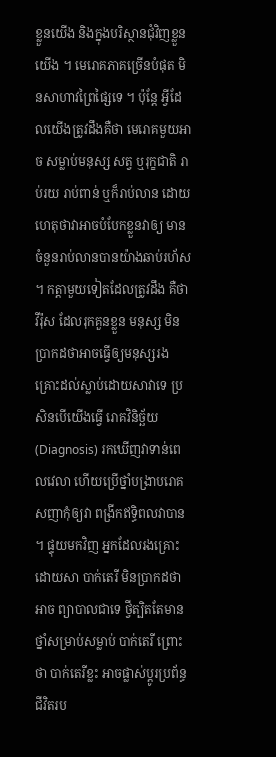ខ្លួនយើង និងក្នុងបរិស្ថានជុំវិញខ្លួនយើង ។ មេរោគភាគច្រើនបំផុត មិនសាហាវព្រៃផ្សៃទេ ។ ប៉ុន្តែ អ្វីដែលយើងត្រូវដឹងគឺថា មេរោគមួយអាច សម្លាប់មនុស្ស សត្វ ឬរុក្ខជាតិ រាប់រយ រាប់ពាន់ ឬក៏រាប់លាន ដោយហេតុថាវាអាចបំបែកខ្លួនវាឲ្យ មានចំនួនរាប់លានបានយ៉ាងឆាប់រហ័ស ។ កត្តាមួយទៀតដែលត្រូវដឹង គឺថា វីរ៉ុស ដែលរុកគួនខ្លួន មនុស្ស មិនប្រាកដថាអាចធ្វើឲ្យមនុស្សរងគ្រោះដល់ស្លាប់ដោយសាវាទេ ប្រសិនបើយើងធ្វើ រោគវិនិច្ឆ័យ (Diagnosis) រកឃើញវាទាន់ពេលវេលា ហេីយប្រើថ្នាំបង្រាបរោគសញាកុំឲ្យវា ពង្រីកឥទ្ធិពលវាបាន ។ ផ្ទុយមកវិញ អ្នកដែលរងគ្រោះដោយសា បាក់តេរី មិនប្រាកដថាអាច ព្យាបាលជាទេ ថ្វីត្បិតតែមានថ្នាំសម្រាប់សម្លាប់ បាក់តេរី ព្រោះថា បាក់តេរីខ្លះ អាចផ្លាស់ប្តូរប្រព័ន្ធ ជីវិតរប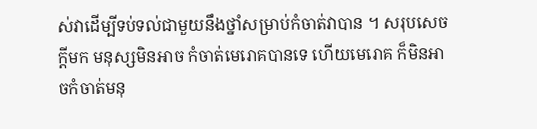ស់វាដើម្បីទប់ទល់ជាមួយនឹងថ្នាំសម្រាប់កំចាត់វាបាន ។ សរុបសេចក្តីមក មនុស្សមិនអាច កំចាត់មេរោគបានទេ ហេីយមេរោគ ក៏មិនអាចកំចាត់មនុ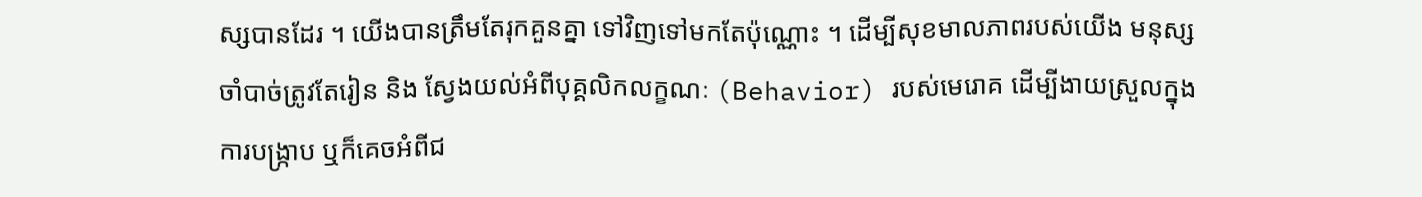ស្សបានដែរ ។ យេីងបានត្រឹមតែរុកគួនគ្នា ទៅវិញទៅមកតែប៉ុណ្ណោះ ។ ដេីម្បីសុខមាលភាពរបស់យើង មនុស្សចាំបាច់ត្រូវតែរៀន និង ស្វែងយល់អំពីបុគ្គលិកលក្ខណៈ (Behavior) របស់មេរោគ ដេីម្បីងាយស្រួលក្នុងការបង្ក្រាប ឬក៏គេចអំពីជ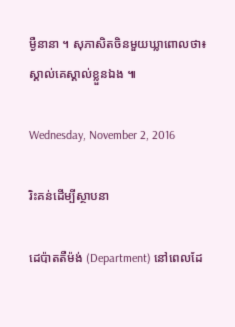ម្ងឺនានា ។ សុភាសិតចិនមួយឃ្លាពោលថា៖ ស្គាល់គេស្គាល់ខ្លួនឯង ៕

Wednesday, November 2, 2016

រិះគន់ដើម្បីស្ថាបនា

ដេប៉ាតតឺម៉ង់ (Department) នៅពេលដែ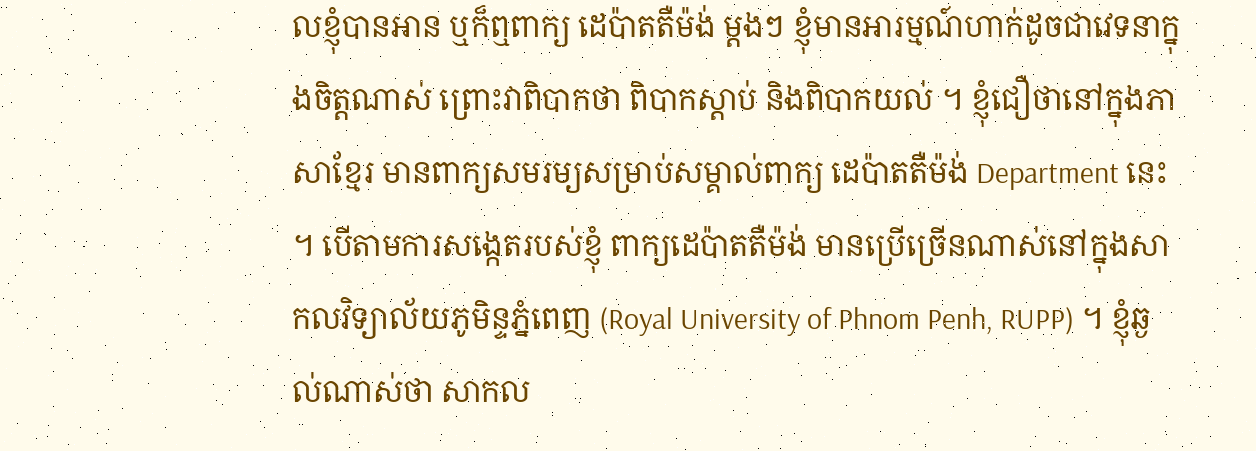លខ្ញុំបានអាន ឬក៏ឮពាក្យ ដេប៉ាតតឺម៉ង់ ម្តងៗ ខ្ញុំមានអារម្មណ៍ហាក់ដូចជាវេទនាក្នុងចិត្តណាស់ ព្រោះវាពិបាកថា ពិបាកស្តាប់ និងពិបាកយល់ ។ ខ្ញុំជឿថានៅក្នុងភាសាខ្មែរ មានពាក្យសមរម្យសម្រាប់សម្គាល់ពាក្យ ដេប៉ាតតឺម៉ង់ Department នេះ ។ បើតាមការសង្កេតរបស់ខ្ញុំ ពាក្យដេប៉ាតតឺម៉ង់ មានប្រើច្រើនណាស់នៅក្នុងសាកលវិទ្យាល័យភូមិន្ទភ្នំពេញ (Royal University of Phnom Penh, RUPP) ។ ខ្ញុំឆ្ងល់ណាស់ថា សាកល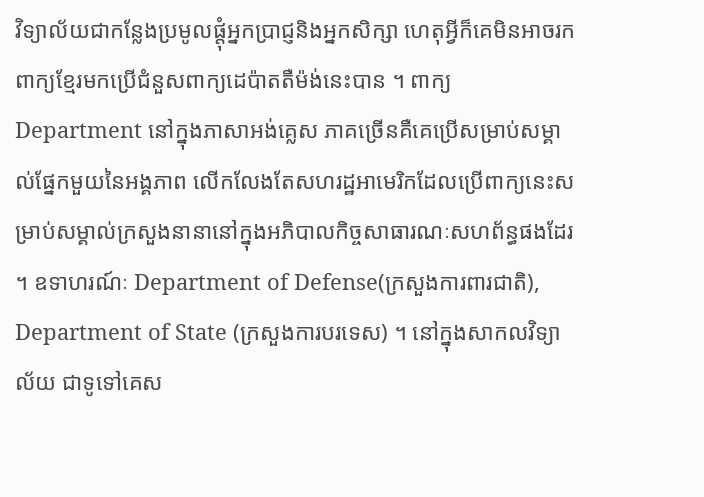វិទ្យាល័យជាកន្លែងប្រមូលផ្តុំអ្នកប្រាជ្ញនិងអ្នកសិក្សា ហេតុអ្វីក៏គេមិនអាចរកពាក្យខ្មែរមកប្រើជំនួសពាក្យដេប៉ាតតឺម៉ង់នេះបាន ។ ពាក្យ Department នៅក្នុងភាសាអង់គ្លេស ភាគច្រើនគឺគេប្រើសម្រាប់សម្គាល់ផ្នែកមួយនៃអង្គភាព លើកលែងតែសហរដ្ឋអាមេរិកដែលប្រើពាក្យនេះសម្រាប់សម្គាល់ក្រសួងនានានៅក្នុងអភិបាលកិច្ចសាធារណៈសហព័ន្ធផងដែរ ។ ឧទាហរណ៍ៈ Department of Defense(ក្រសួងការពារជាតិ), Department of State (ក្រសួងការបរទេស) ។ នៅក្នុងសាកលវិទ្យាល័យ ជាទូទៅគេស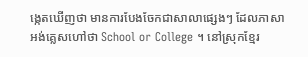ង្កេតឃើញថា មានការបែងចែកជាសាលាផ្សេងៗ ដែលភាសាអង់គ្លេសហៅថា School or College ។ នៅស្រុកខ្មែរ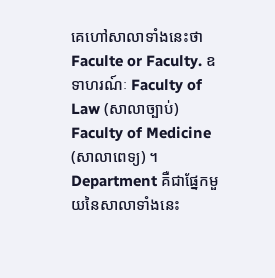គេហៅសាលាទាំងនេះថា Faculte or Faculty. ឧទាហរណ៍ៈ Faculty of Law (សាលាច្បាប់) Faculty of Medicine (សាលាពេទ្យ) ។ Department គឺជាផ្នែកមួយនៃសាលាទាំងនេះ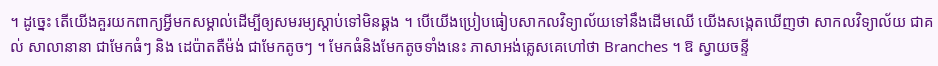។ ដូច្នេះ តើយើងគួរយកពាក្យអ្វីមកសម្គាល់ដើម្បីឲ្យសមរម្យស្តាប់ទៅមិនឆ្គង ។ បើយើងប្រៀបធៀបសាកលវិទ្យាល័យទៅនឹងដើមឈើ យើងសង្កេតឃើញថា សាកលវិទ្យាល័យ ជាគល់ សាលានានា ជាមែកធំៗ និង ដេប៉ាតតឺម៉ង់ ជាមែកតូចៗ ។ មែកធំនិងមែកតូចទាំងនេះ ភាសាអង់គ្លេសគេហៅថា Branches ។ ឱ ស្វាយចន្ទី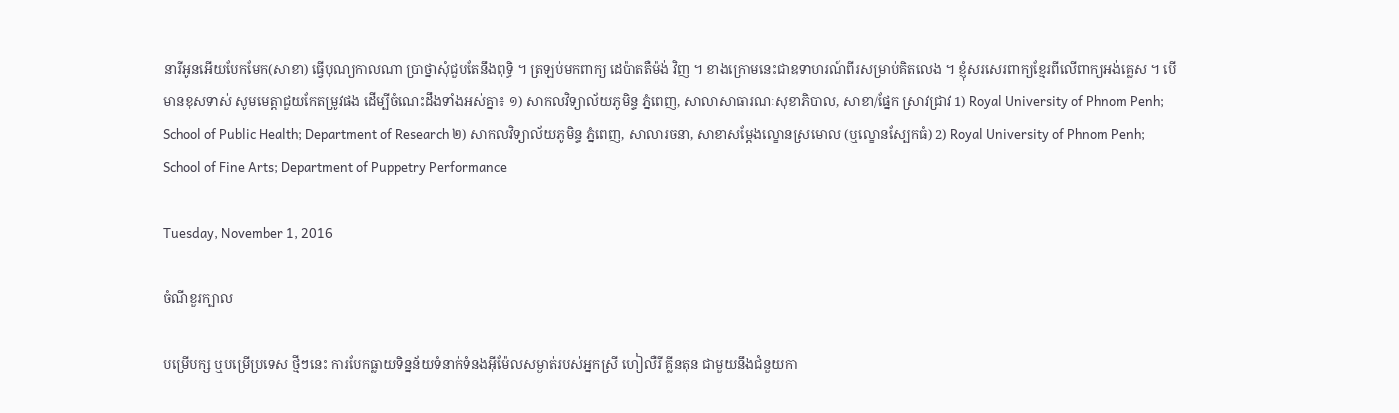នារីអូនអើយបែកមែក(សាខា) ធ្វើបុណ្យកាលណា ប្រាថ្នាសុំជួបតែនឹងពុទ្ធិ ។ ត្រឡប់មកពាក្យ ដេប៉ាតតឺម៉ង់ វិញ ។ ខាងក្រោមនេះជាឧទាហរណ៍ពីរសម្រាប់គិតលេង ។ ខ្ញុំសរសេរពាក្យខ្មែរពីលើពាក្យអង់គ្លេស ។ បើមានខុសទាស់ សូមមេត្តាជួយកែតម្រូវផង ដើម្បីចំណេះដឹងទាំងអស់គ្នា៖ ១) សាកលវិទ្យាល័យភូមិន្ទ ភ្នំពេញ, សាលាសាធារណៈសុខាភិបាល, សាខា/ផ្នែក ស្រាវជ្រាវ 1) Royal University of Phnom Penh; School of Public Health; Department of Research ២) សាកលវិទ្យាល័យភូមិន្ទ ភ្នំពេញ, សាលារចនា, សាខាសម្តែងល្ខោនស្រមោល (ឬល្ខោនស្បែកធំ) 2) Royal University of Phnom Penh; School of Fine Arts; Department of Puppetry Performance

Tuesday, November 1, 2016

ចំណីខួរក្បាល

បម្រើបក្ស ឬបម្រើប្រទេស ថ្មីៗនេះ ការបែកធ្លាយទិន្នន័យទំនាក់ទំនងអុីម៉ែលសម្ងាត់របស់អ្នកស្រី ហៀលឺរី គ្លីនតុន ជាមួយនឹងជំនួយកា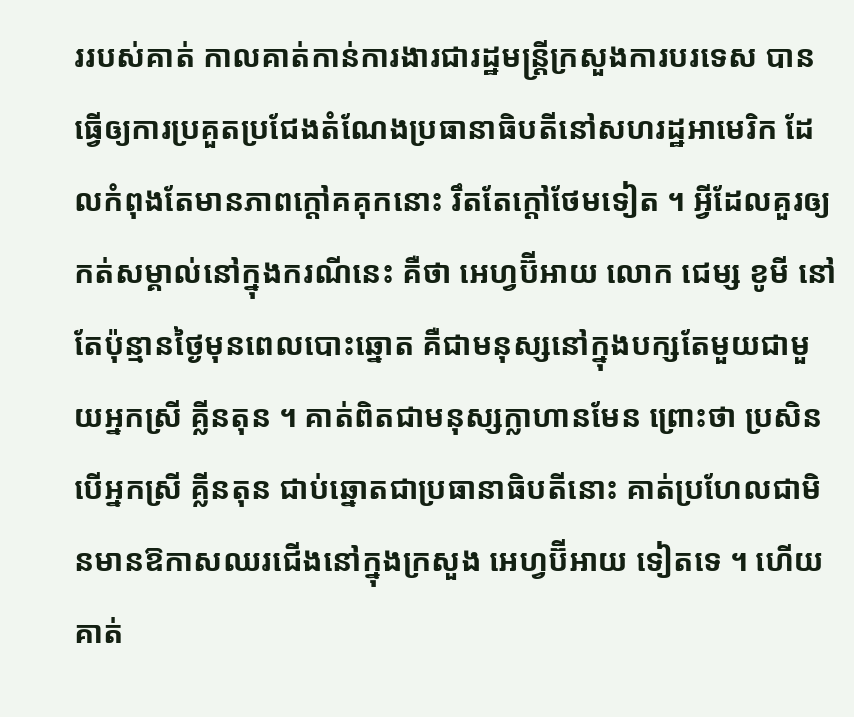ររបស់គាត់ កាលគាត់កាន់ការងារជារដ្ឋមន្ត្រីក្រសួងការបរទេស បានធ្វើឲ្យការប្រគួតប្រជែងតំណែងប្រធានាធិបតីនៅសហរដ្ឋអាមេរិក ដែលកំពុងតែមានភាពក្តៅគគុកនោះ រឹតតែក្តៅថែមទៀត ។ អ្វីដែលគួរឲ្យកត់សម្គាល់នៅក្នុងករណីនេះ គឺថា អេហ្វប៊ីអាយ លោក ជេម្ស ខូមី នៅតែប៉ុន្មានថ្ងៃមុនពេលបោះឆ្នោត គឺជាមនុស្សនៅក្នុងបក្សតែមួយជាមួយអ្នកស្រី គ្លីនតុន ។ គាត់ពិតជាមនុស្សក្លាហានមែន ព្រោះថា ប្រសិនបើអ្នកស្រី គ្លីនតុន ជាប់ឆ្នោតជាប្រធានាធិបតីនោះ គាត់ប្រហែលជាមិនមានឱកាសឈរជើងនៅក្នុងក្រសួង អេហ្វប៊ីអាយ ទៀតទេ ។ ហើយគាត់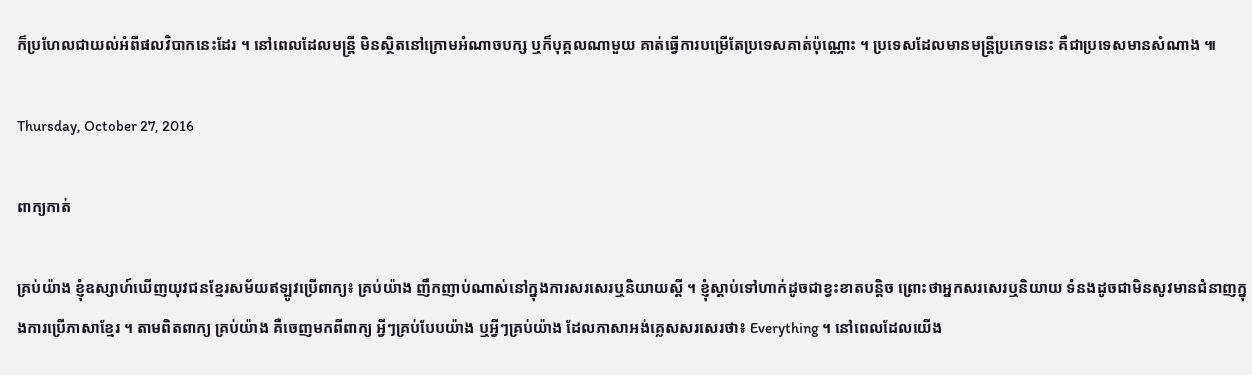ក៏ប្រហែលជាយល់អំពីផលវិបាកនេះដែរ ។ នៅពេលដែលមន្ត្រី មិនស្ថិតនៅក្រោមអំណាចបក្ស ឬក៏បុគ្គលណាមួយ គាត់ធ្វើការបម្រើតែប្រទេសគាត់ប៉ុណ្ណោះ ។ ប្រទេសដែលមានមន្ត្រីប្រភេទនេះ គឺជាប្រទេសមានសំណាង ៕

Thursday, October 27, 2016

ពាក្យកាត់

គ្រប់យ៉ាង ខ្ញុំឧស្សាហ៍ឃើញយុវជនខ្មែរសម័យឥឡូវប្រើពាក្យ៖ គ្រប់យ៉ាង ញឹកញាប់ណាស់នៅក្នុងការសរសេរឬនិយាយស្តី ។ ខ្ញុំស្តាប់ទៅហាក់ដូចជាខ្វះខាតបន្តិច ព្រោះថាអ្នកសរសេរឬនិយាយ ទំនងដូចជាមិនសូវមានជំនាញក្នុងការប្រើភាសាខ្មែរ ។ តាមពិតពាក្យ គ្រប់យ៉ាង គឺចេញមកពីពាក្យ អ្វីៗគ្រប់បែបយ៉ាង ឬអ្វីៗគ្រប់យ៉ាង ដែលភាសាអង់គ្លេសសរសេរថា៖ Everything ។ នៅពេលដែលយើង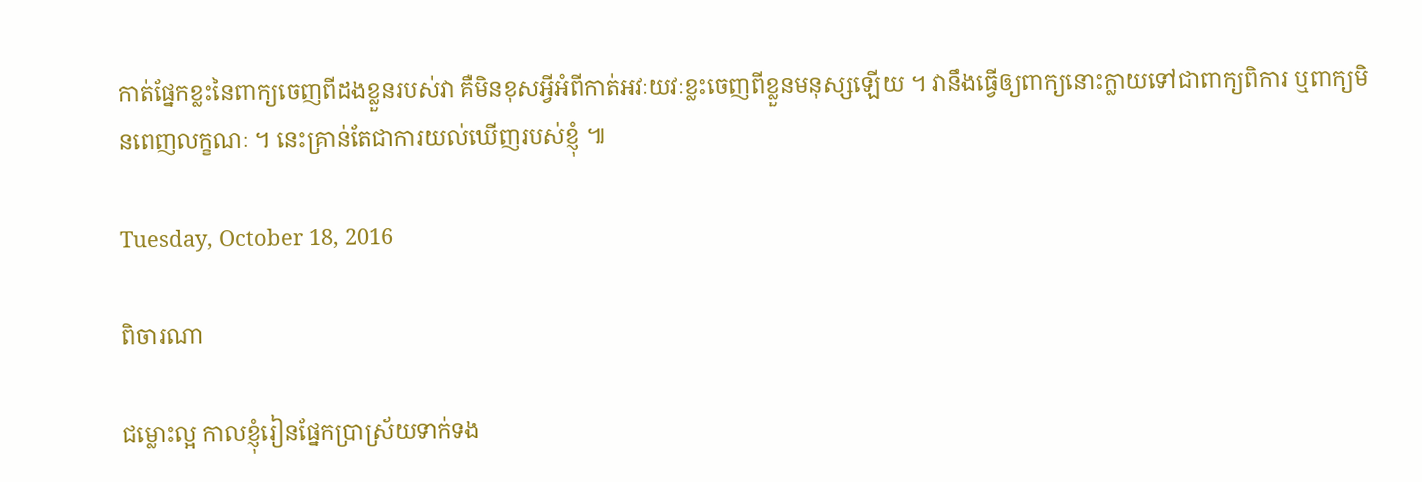កាត់ផ្នែកខ្លះនៃពាក្យចេញពីដងខ្លួនរបស់វា គឺមិនខុសអ្វីអំពីកាត់អវៈយវៈខ្លះចេញពីខ្លួនមនុស្សឡើយ ។ វានឹងធ្វើឲ្យពាក្យនោះក្លាយទៅជាពាក្យពិការ ឬពាក្យមិនពេញលក្ខណៈ ។ នេះគ្រាន់តែជាការយល់ឃើញរបស់ខ្ញុំ ៕

Tuesday, October 18, 2016

ពិចារណា

ជម្លោះល្អ កាលខ្ញុំរៀនផ្នែកប្រាស្រ័យទាក់ទង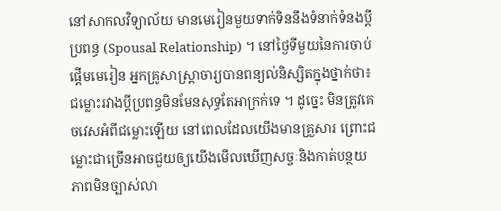នៅសាកលវិទ្យាល័យ មានមេរៀនមួយទាក់ទិននឹងទំនាក់ទំនងប្តីប្រពន្ធ (Spousal Relationship) ។ នៅថ្ងៃទីមួយនៃការចាប់ផ្តើមមេរៀន អ្នកគ្រូសាស្ត្រាចារ្យបានពន្យល់និស្សិតក្នុងថ្នាក់ថា៖ ជម្លោះរវាងប្តីប្រពន្ធមិនមែនសុទ្ធតែអាក្រក់ទេ ។ ដូច្នេះ មិនត្រូវគេចវេសអំពីជម្លោះឡើយ នៅពេលដែលយើងមានគ្រួសារ ព្រោះជម្លោះជាច្រើនអាចជួយឲ្យយើងមើលឃើញសច្ចៈនិងកាត់បន្ថយភាពមិនច្បាស់លា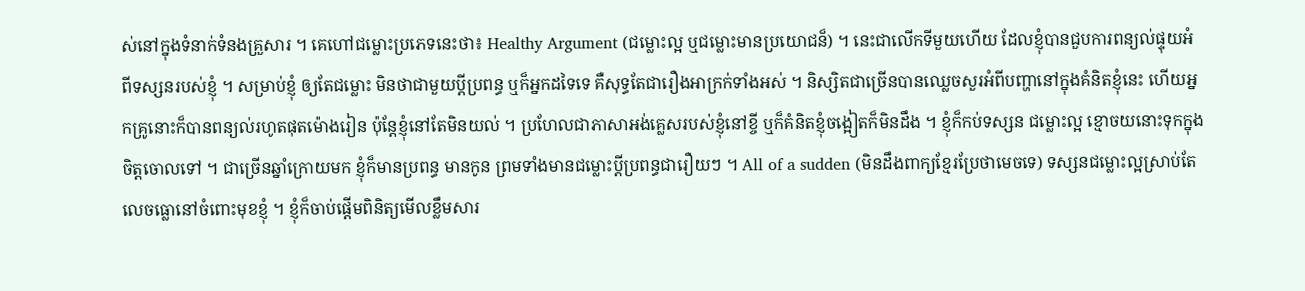ស់នៅក្នុងទំនាក់ទំនងគ្រួសារ ។ គេហៅជម្លោះប្រភេទនេះថា៖ Healthy Argument (ជម្លោះល្អ ឬជម្លោះមានប្រយោជន៏) ។ នេះជាលើកទីមួយហើយ ដែលខ្ញុំបានជួបការពន្យល់ផ្ទុយអំពីទស្សនរបស់ខ្ញុំ ។ សម្រាប់ខ្ញុំ ឲ្យតែជម្លោះ មិនថាជាមួយប្តីប្រពន្ធ ឬក៏អ្នកដទៃទេ គឺសុទ្ធតែជារឿងអាក្រក់ទាំងអស់ ។ និស្សិតជាច្រើនបានឈ្លេចសួរអំពីបញ្ហានៅក្នុងគំនិតខ្ញុំនេះ ហើយអ្នកគ្រូនោះក៏បានពន្យល់រហូតផុតម៉ោងរៀន ប៉ុន្តែខ្ញុំនៅតែមិនយល់ ។ ប្រហែលជាភាសាអង់គ្លេសរបស់ខ្ញុំនៅខ្ចី ឬក៏គំនិតខ្ញុំចង្អៀតក៏មិនដឹង ។ ខ្ញុំក៏កប់ទស្សន ជម្លោះល្អ ខ្មោចយនោះទុកក្នុងចិត្តចោលទៅ ។ ជាច្រើនឆ្នាំក្រោយមក ខ្ញុំក៏មានប្រពន្ធ មានកូន ព្រមទាំងមានជម្លោះប្តីប្រពន្ធជារឿយៗ ។ All of a sudden (មិនដឹងពាក្យខ្មែរប្រែថាមេចទេ) ទស្សនជម្លោះល្អស្រាប់តែលេចធ្លោនៅចំពោះមុខខ្ញុំ ។ ខ្ញុំក៏ចាប់ផ្តើមពិនិត្យមើលខ្លឹមសារ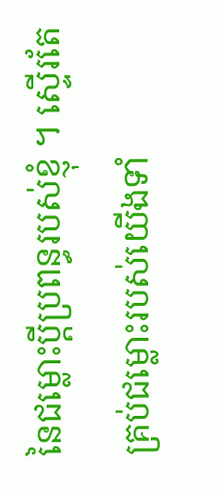នៃជម្លោះប្តីប្រពន្ធរបស់ខ្ញុំ ។ ស្ទើរតែគ្រប់ជម្លោះរបស់យើងទាំ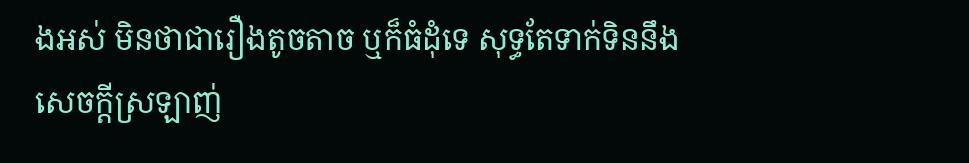ងអស់ មិនថាជារឿងតូចតាច ឬក៏ធំដុំទេ សុទ្ធតែទាក់ទិននឹងសេចក្តីស្រឡាញ់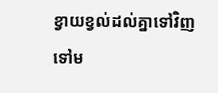ខ្វាយខ្វល់ដល់គ្នាទៅវិញទៅម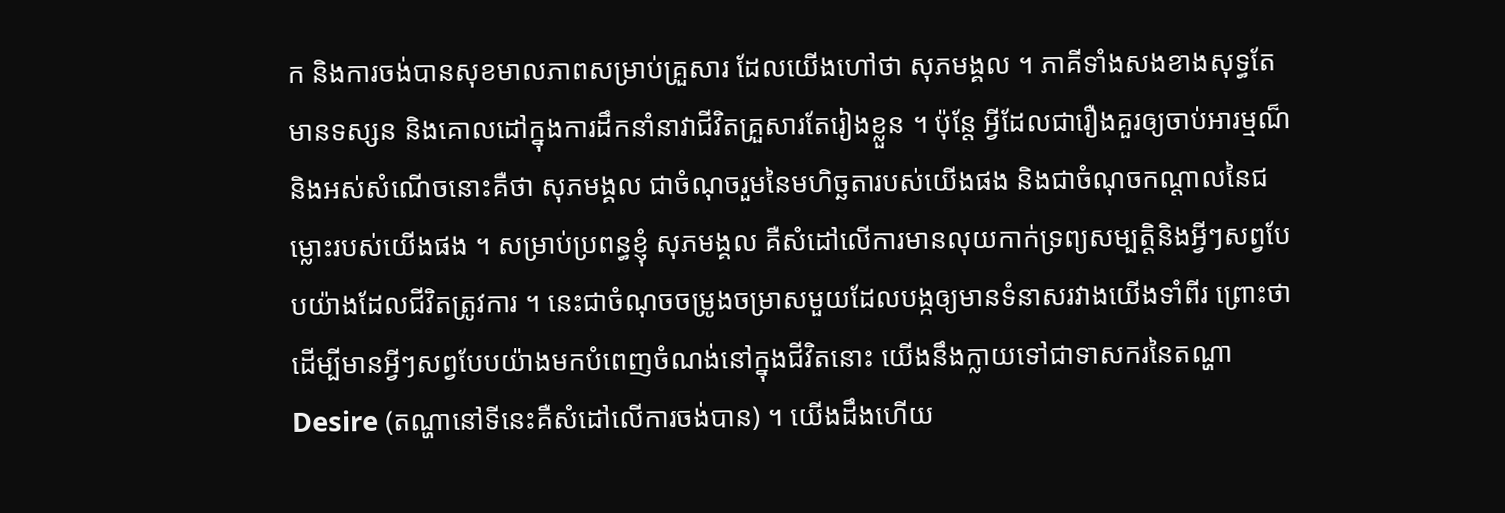ក និងការចង់បានសុខមាលភាពសម្រាប់គ្រួសារ ដែលយើងហៅថា សុភមង្គល ។ ភាគីទាំងសងខាងសុទ្ធតែមានទស្សន និងគោលដៅក្នុងការដឹកនាំនាវាជីវិតគ្រួសារតែរៀងខ្លួន ។ ប៉ុន្តែ អ្វីដែលជារឿងគួរឲ្យចាប់អារម្មណ៏និងអស់សំណើចនោះគឺថា សុភមង្គល ជាចំណុចរួមនៃមហិច្ឆតារបស់យើងផង និងជាចំណុចកណ្តាលនៃជម្លោះរបស់យើងផង ។ សម្រាប់ប្រពន្ធខ្ញុំ សុភមង្គល គឺសំដៅលើការមានលុយកាក់ទ្រព្យសម្បត្តិនិងអ្វីៗសព្វបែបយ៉ាងដែលជីវិតត្រូវការ ។ នេះជាចំណុចចម្រូងចម្រាសមួយដែលបង្កឲ្យមានទំនាសរវាងយើងទាំពីរ ព្រោះថា ដើម្បីមានអ្វីៗសព្វបែបយ៉ាងមកបំពេញចំណង់នៅក្នុងជីវិតនោះ យើងនឹងក្លាយទៅជាទាសករនៃតណ្ហា Desire (តណ្ហានៅទីនេះគឺសំដៅលើការចង់បាន) ។ យើងដឹងហើយ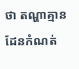ថា តណ្ហាគ្មានដែនកំណត់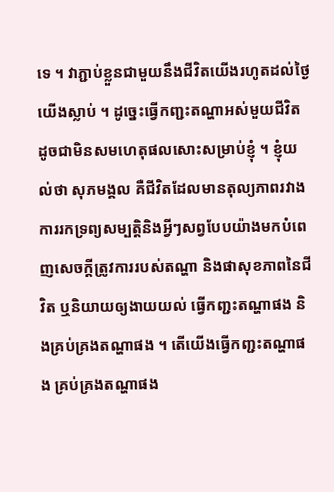ទេ ។ វាភ្ជាប់ខ្លួនជាមួយនឹងជីវិតយើងរហូតដល់ថ្ងៃយើងស្លាប់ ។ ដូច្នេះធ្វើកញ្ជះតណ្ហាអស់មួយជីវិត ដូចជាមិនសមហេតុផលសោះសម្រាប់ខ្ញុំ ។ ខ្ញុំយល់ថា សុភមង្គល គឺជីវិតដែលមានតុល្យភាពរវាងការរកទ្រព្យសម្បត្តិនិងអ្វីៗសព្វបែបយ៉ាងមកបំពេញសេចក្តីត្រូវការរបស់តណ្ហា និងផាសុខភាពនៃជីវិត ឬនិយាយឲ្យងាយយល់ ធ្វើកញ្ជះតណ្ហាផង និងគ្រប់គ្រងតណ្ហាផង ។ តើយើងធ្វើកញ្ជះតណ្ហាផង គ្រប់គ្រងតណ្ហាផង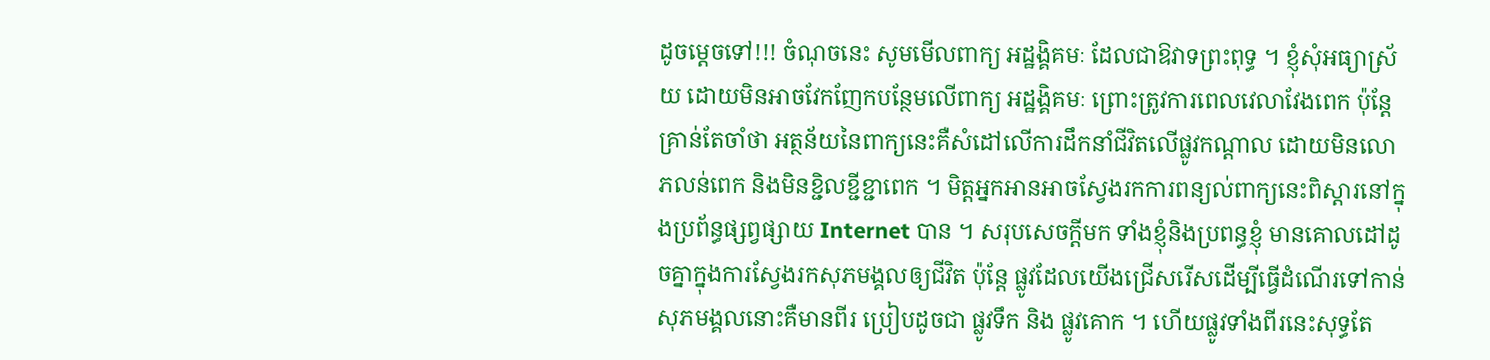ដូចម្តេចទៅ!!! ចំណុចនេះ សូមមើលពាក្យ អដ្ឋង្គិគមៈ ដែលជាឱវាទព្រះពុទ្ធ ។ ខ្ញុំសុំអធ្យាស្រ័យ ដោយមិនអាចវែកញែកបន្ថែមលើពាក្យ អដ្ឋង្គិគមៈ ព្រោះត្រូវការពេលវេលាវែងពេក ប៉ុន្តែគ្រាន់តែចាំថា អត្ថន័យនៃពាក្យនេះគឺសំដៅលើការដឹកនាំជីវិតលើផ្លូវកណ្តាល ដោយមិនលោភលន់ពេក និងមិនខ្ជិលខ្ជីខ្ជាពេក ។ មិត្តអ្នកអានអាចស្វែងរកការពន្យល់ពាក្យនេះពិស្តារនៅក្នុងប្រព័ន្ធផ្សព្វផ្សាយ Internet បាន ។ សរុបសេចក្តីមក ទាំងខ្ញុំនិងប្រពន្ធខ្ញុំ មានគោលដៅដូចគ្នាក្នុងការស្វែងរកសុភមង្គលឲ្យជីវិត ប៉ុន្តែ ផ្លូវដែលយើងជ្រើសរើសដើម្បីធ្វើដំណើរទៅកាន់សុភមង្គលនោះគឺមានពីរ ប្រៀបដូចជា ផ្លូវទឹក និង ផ្លូវគោក ។ ហើយផ្លូវទាំងពីរនេះសុទ្ធតែ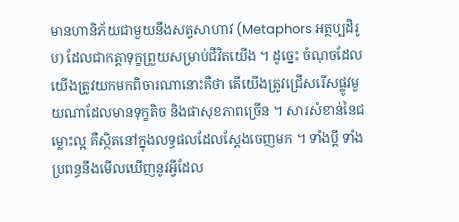មានហានិភ័យជាមួយនឹងសត្វសាហាវ (Metaphors អត្ថប្បដិរូប) ដែលជាកត្តាទុក្ខព្រួយសម្រាប់ជីវិតយើង ។ ដូច្នេះ ចំណុចដែលយើងត្រូវយកមកពិចារណានោះគឺថា តើយើងត្រូវជ្រើសរើសផ្លូវមួយណាដែលមានទុក្ខតិច និងផាសុខភាពច្រើន ។ សារសំខាន់នៃជម្លោះល្អ គឺស្ថិតនៅក្នុងលទ្ធផលដែលស្តែងចេញមក ។ ទាំងប្តី ទាំងប្រពន្ធនឹងមើលឃើញនូវអ្វីដែល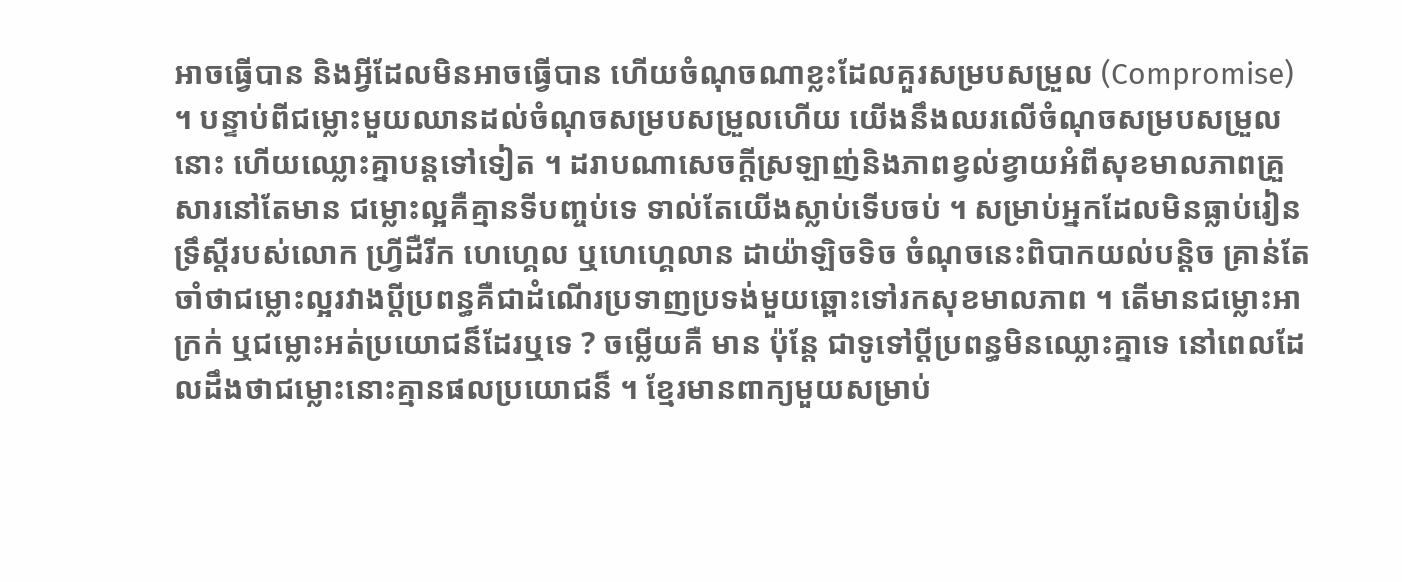អាចធ្វើបាន និងអ្វីដែលមិនអាចធ្វើបាន ហើយចំណុចណាខ្លះដែលគួរសម្របសម្រួល (Compromise) ។ បន្ទាប់ពីជម្លោះមួយឈានដល់ចំណុចសម្របសម្រួលហើយ យើងនឹងឈរលើចំណុចសម្របសម្រួលនោះ ហើយឈ្លោះគ្នាបន្តទៅទៀត ។ ដរាបណាសេចក្តីស្រឡាញ់និងភាពខ្វល់ខ្វាយអំពីសុខមាលភាពគ្រួសារនៅតែមាន ជម្លោះល្អគឺគ្មានទីបញ្ចប់ទេ ទាល់តែយើងស្លាប់ទើបចប់ ។ សម្រាប់អ្នកដែលមិនធ្លាប់រៀនទ្រឹស្តីរបស់លោក ហ្វ្រីដឺរីក ហេហ្គេល ឬហេហ្គេលាន ដាយ៉ាឡិចទិច ចំណុចនេះពិបាកយល់បន្តិច គ្រាន់តែចាំថាជម្លោះល្អរវាងប្តីប្រពន្ធគឺជាដំណើរប្រទាញប្រទង់មួយឆ្ពោះទៅរកសុខមាលភាព ។ តើមានជម្លោះអាក្រក់ ឬជម្លោះអត់ប្រយោជន៏ដែរឬទេ ? ចម្លើយគឺ មាន ប៉ុន្តែ ជាទូទៅប្តីប្រពន្ធមិនឈ្លោះគ្នាទេ នៅពេលដែលដឹងថាជម្លោះនោះគ្មានផលប្រយោជន៏ ។ ខ្មែរមានពាក្យមួយសម្រាប់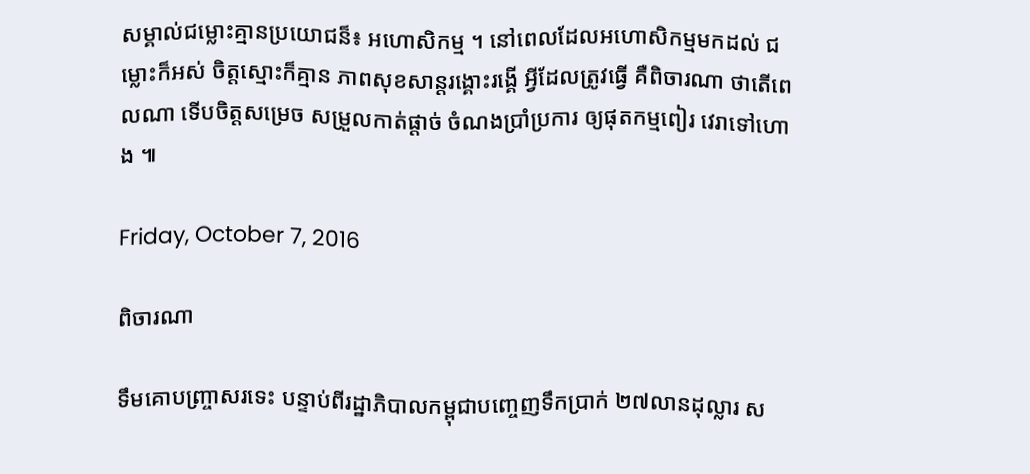សម្គាល់ជម្លោះគ្មានប្រយោជន៏៖ អហោសិកម្ម ។ នៅពេលដែលអហោសិកម្មមកដល់ ជម្លោះក៏អស់ ចិត្តស្មោះក៏គ្មាន ភាពសុខសាន្តរង្គោះរង្គើ អ្វីដែលត្រូវធ្វើ គឺពិចារណា ថាតើពេលណា ទើបចិត្តសម្រេច សម្រួលកាត់ផ្តាច់ ចំណងប្រាំប្រការ ឲ្យផុតកម្មពៀរ វេរាទៅហោង ៕

Friday, October 7, 2016

ពិចារណា

ទឹមគោបញ្ច្រាសរទេះ បន្ទាប់ពីរដ្ឋាភិបាលកម្ពុជាបញ្ចេញទឹកប្រាក់ ២៧លានដុល្លារ ស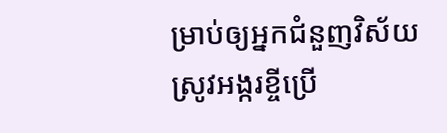ម្រាប់ឲ្យអ្នកជំនួញវិស័យស្រូវអង្ករខ្ចីប្រើ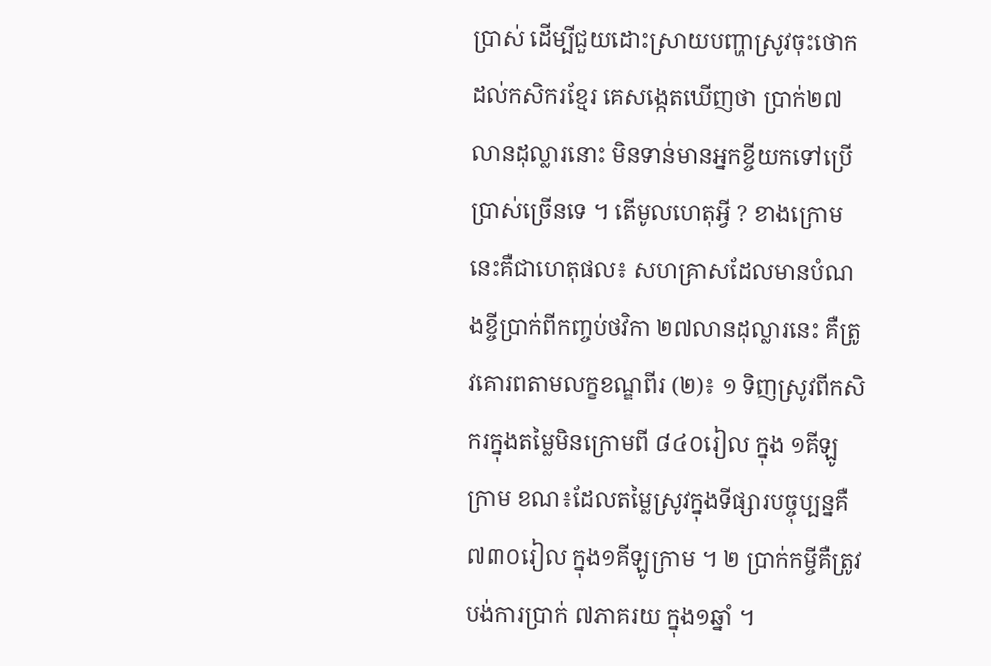ប្រាស់ ដើម្បីជួយដោះស្រាយបញ្ហាស្រូវចុះថោកដល់កសិករខ្មែរ គេសង្កេតឃើញថា ប្រាក់២៧លានដុល្លារនោះ មិនទាន់មានអ្នកខ្ចីយកទៅប្រើប្រាស់ច្រើនទេ ។ តើមូលហេតុអ្វី ? ខាងក្រោមនេះគឺជាហេតុផល៖ សហគ្រាសដែលមានបំណងខ្ចីប្រាក់ពីកញ្ចប់ថវិកា ២៧លានដុល្លារនេះ គឺត្រូវគោរពតាមលក្ខខណ្ឌពីរ (២)៖ ១ ទិញស្រូវពីកសិករក្នុងតម្លៃមិនក្រោមពី ៨៤០រៀល ក្នុង ១គីឡូក្រាម ខណ៖ដែលតម្លៃស្រូវក្នុងទីផ្សារបច្ចុប្បន្នគឺ ៧៣០រៀល ក្នុង១គីឡូក្រាម ។ ២ ប្រាក់កម្ចីគឺត្រូវបង់ការប្រាក់ ៧ភាគរយ ក្នុង១ឆ្នាំ ។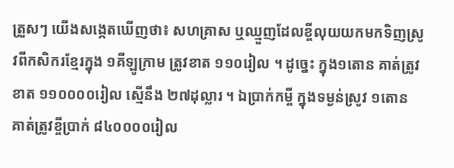ត្រួសៗ យើងសង្កេតឃើញថា៖ សហគ្រាស ឬឈ្មួញដែលខ្ចីលុយយកមកទិញស្រូវពីកសិករខ្មែរក្នុង ១គីឡូក្រាម ត្រូវខាត ១១០រៀល ។ ដូច្នេះ ក្នុង១តោន គាត់ត្រូវខាត ១១០០០០រៀល ស្មើនឹង ២៧ដុល្លារ ។ ឯប្រាក់កម្ចី ក្នុងទម្ងន់ស្រូវ ១តោន គាត់ត្រូវខ្ចីប្រាក់ ៨៤០០០០រៀល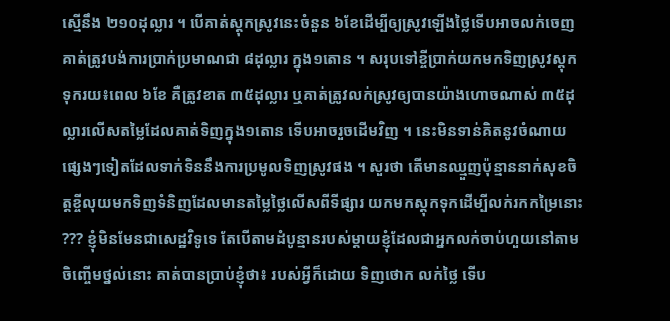ស្មើនឹង ២១០ដុល្លារ ។ បើគាត់ស្តុកស្រូវនេះចំនួន ៦ខែដើម្បីឲ្យស្រូវឡើងថ្លៃទើបអាចលក់ចេញ គាត់ត្រូវបង់ការប្រាក់ប្រមាណជា ៨ដុល្លារ ក្នុង១តោន ។ សរុបទៅខ្ចីប្រាក់យកមកទិញស្រូវស្តុកទុករយ៖ពេល ៦ខែ គឺត្រូវខាត ៣៥ដុល្លារ ឬគាត់ត្រូវលក់ស្រូវឲ្យបានយ៉ាងហោចណាស់ ៣៥ដុល្លារលើសតម្លៃដែលគាត់ទិញក្នុង១តោន ទើបអាចរួចដើមវិញ ។ នេះមិនទាន់គិតនូវចំណាយផ្សេងៗទៀតដែលទាក់ទិននឹងការប្រមូលទិញស្រូវផង ។ សួរថា តើមានឈ្មួញប៉ុន្មាននាក់សុខចិត្តខ្ចីលុយមកទិញទំនិញដែលមានតម្លៃថ្លៃលើសពីទីផ្សារ យកមកស្តុកទុកដើម្បីលក់រកកម្រៃនោះ ??? ខ្ញុំមិនមែនជាសេដ្ឋវិទូទេ តែបើតាមដំបូន្មានរបស់ម្តាយខ្ញុំដែលជាអ្នកលក់ចាប់ហួយនៅតាមចិញ្ចើមថ្នល់នោះ គាត់បានប្រាប់ខ្ញុំថា៖ របស់អ្វីក៏ដោយ ទិញថោក លក់ថ្លៃ ទើប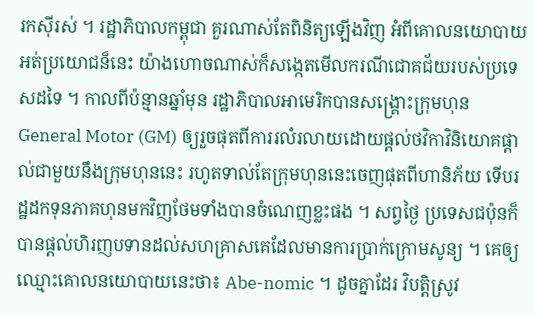រកសុីរស់ ។ រដ្ឋាភិបាលកម្ពុជា គួរណាស់តែពិនិត្យឡើងវិញ អំពីគោលនយោបាយអត់ប្រយោជន៏នេះ យ៉ាងហោចណាស់ក៏សង្កេតមើលករណីជោគជ័យរបស់ប្រទេសដទៃ ។ កាលពីប៉ន្មានឆ្នាំមុន រដ្ឋាភិបាលអាមេរិកបានសង្គ្រោះក្រុមហុន General Motor (GM) ឲ្យរួចផុតពីការរលំរលាយដោយផ្តល់ថវិកាវិនិយោគផ្តាល់ជាមួយនឹងក្រុមហុននេះ រហូតទាល់តែក្រុមហុននេះចេញផុតពីហានិភ័យ ទើបរដ្ឋដកទុនភាគហុនមកវិញថែមទាំងបានចំណេញខ្លះផង ។ សព្វថ្ងៃ ប្រទេសជប៉ុនក៏បានផ្តល់ហិរញបទានដល់សហគ្រាសគេដែលមានការប្រាក់ក្រោមសូន្យ ។ គេឲ្យឈ្មោះគោលនយោបាយនេះថា៖ Abe-nomic ។ ដូចគ្នាដែរ វិបត្តិស្រូវ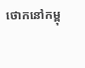ថោកនៅកម្ពុ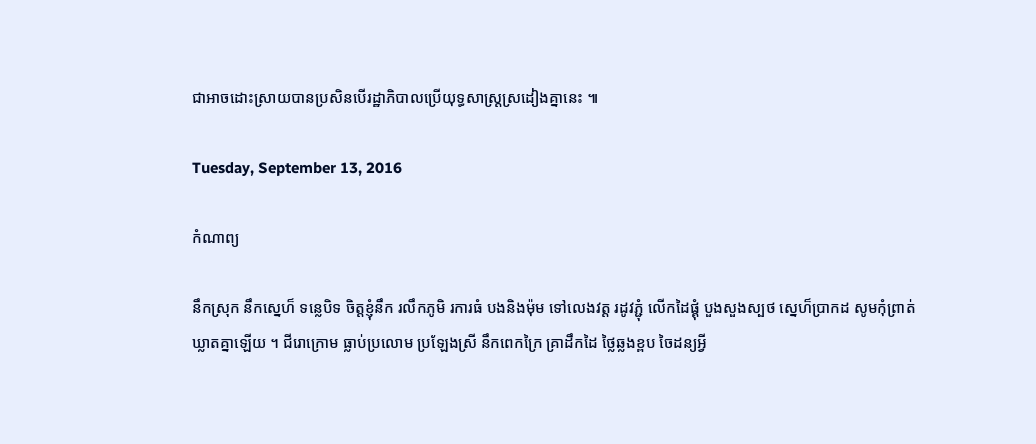ជាអាចដោះស្រាយបានប្រសិនបើរដ្ឋាភិបាលប្រើយុទ្ធសាស្ត្រស្រដៀងគ្នានេះ ៕

Tuesday, September 13, 2016

កំណាព្យ

នឹកស្រុក នឹកស្នេហ៏ ទន្លេបិទ ចិត្តខ្ញុំនឹក រលឹកភូមិ រការធំ បងនិងម៉ុម ទៅលេងវត្ត រដូវភ្ជំុ លើកដៃផ្គុំ បួងសួងស្បថ ស្នេហ៏ប្រាកដ សូមកុំព្រាត់ ឃ្លាតគ្នាឡើយ ។ ជីរោក្រោម ធ្លាប់ប្រលោម ប្រឡែងស្រី នឹកពេកក្រៃ គ្រាដឹកដៃ ថ្លៃឆ្លងខ្ពប ចៃដន្យអ្វី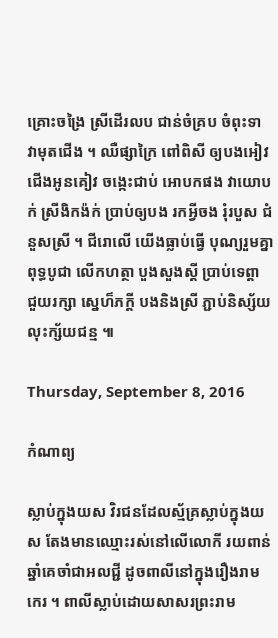គ្រោះចង្រៃ ស្រីដើរលប ជាន់ចំគ្រប ចំពុះទា វាមុតជើង ។ ឈឺផ្សាក្រៃ ពៅពិសី ឲ្យបងអៀវ ជើងអូនគៀវ ចង្កេះជាប់ អោបកផង វាយោបក់ ស្រីងិកង៉ក់ ប្រាប់ឲ្យបង រកអ្វីចង រុំរបួស ជំនួសស្រី ។ ជីរោលើ យើងធ្លាប់ធ្វើ បុណ្យរួមគ្នា ពុទ្ធបូជា លើកហត្ថា បួងសួងស្តី ប្រាប់ទេព្តា ជួយរក្សា ស្នេហ៏ភក្តី បងនិងស្រី ភ្ជាប់និស្ស័យ លុះក្ស័យជន្ម ៕

Thursday, September 8, 2016

កំណាព្យ

ស្លាប់ក្នុងយស វិរជនដែលស្ម័គ្រស្លាប់ក្នុងយស តែងមានឈ្មោះរស់នៅលើលោកី រយពាន់ឆ្នាំគេចាំជាអលជ្ជី ដូចពាលីនៅក្នុងរឿងរាមកេរ ។ ពាលីស្លាប់ដោយសាសរព្រះរាម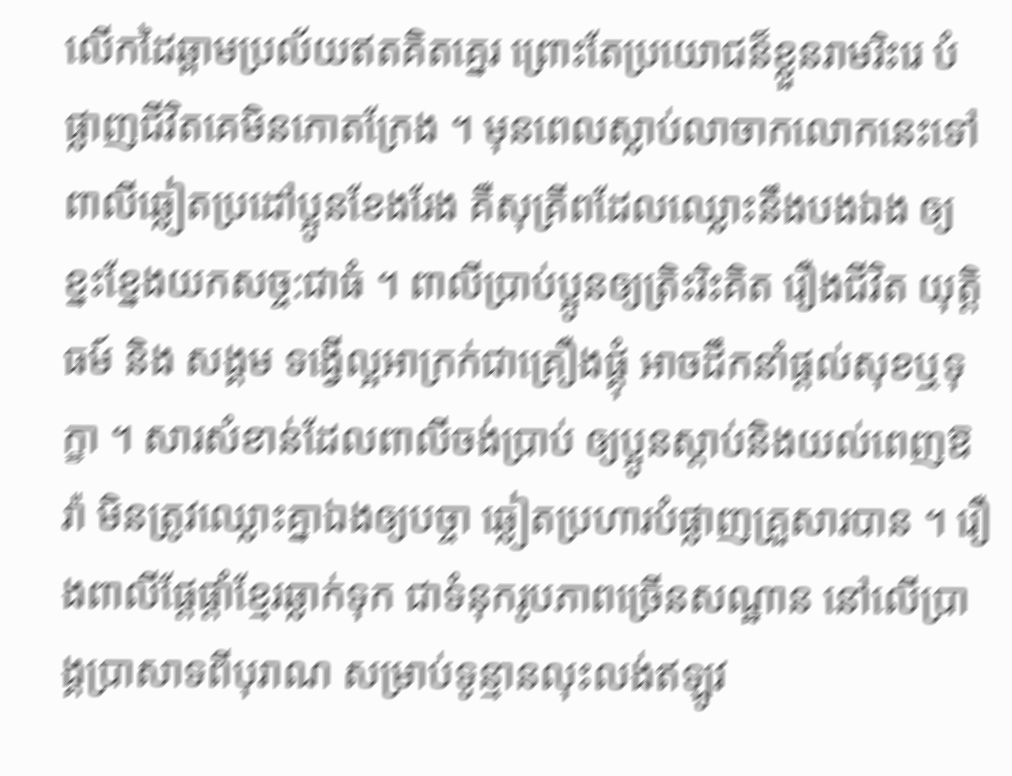លើកដៃឆ្ពាមប្រល័យឥតគិតគ្នេរ ព្រោះតែប្រយោជន៏ខ្លួនរាមរិះរេ បំផ្លាញជីវិតគេមិនកោតក្រែង ។ មុនពេលស្លាប់លាចាកលោកនេះទៅ ពាលីឆ្លៀតប្រដៅប្អូនខែងរែង គឺសុគ្រីពដែលឈ្លោះនឹងបងឯង ឲ្យខ្នះខ្នែងយកសច្ច:ជាធំ ។ ពាលីប្រាប់ប្អូនឲ្យត្រិះរិះគិត រឿងជីវិត យុត្តិធម៍ និង សង្គម ទង្វើល្អអាក្រក់ជាគ្រឿងផ្គុំ អាចដឹកនាំផ្តល់សុខឬទុក្ខា ។ សារសំខាន់ដែលពាលីចង់ប្រាប់ ឲ្យប្អូនស្តាប់និងយល់ពេញឱរ៉ា មិនត្រូវឈ្លោះគ្នាឯងឲ្យបច្ចា ឆ្លៀតប្រហារបំផ្លាញគ្រួសារបាន ។ រឿងពាលីផ្តែផ្តាំខ្មែរឆ្លាក់ទុក ជាទំនុករូបភាពច្រើនសណ្ឋាន នៅលើប្រាង្គប្រាសាទពីបុរាណ សម្រាប់ទូន្មានលុះលង់ឥឡូវ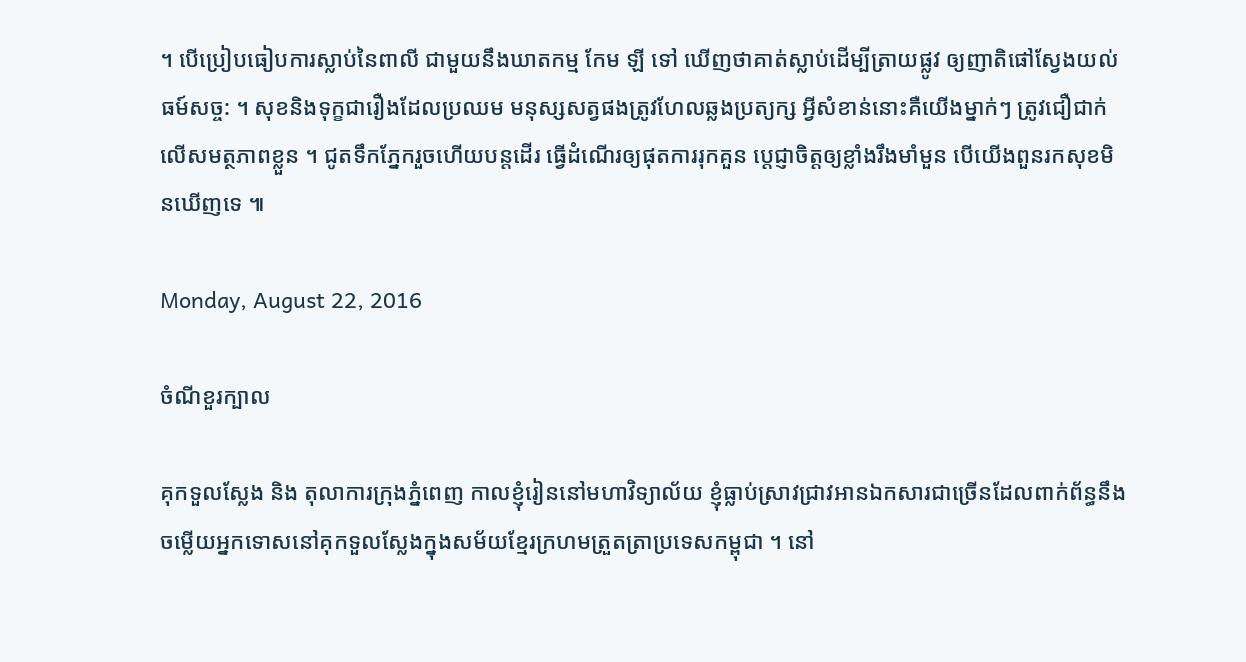។ បើប្រៀបធៀបការស្លាប់នៃពាលី ជាមួយនឹងឃាតកម្ម កែម ឡី ទៅ ឃើញថាគាត់ស្លាប់ដើម្បីត្រាយផ្លូវ ឲ្យញាតិផៅស្វែងយល់ធម៍សច្ច: ។ សុខនិងទុក្ខជារឿងដែលប្រឈម មនុស្សសត្វផងត្រូវហែលឆ្លងប្រត្យក្ស អ្វីសំខាន់នោះគឺយើងម្នាក់ៗ ត្រូវជឿជាក់លើសមត្ថភាពខ្លួន ។ ជូតទឹកភ្នែករួចហើយបន្តដើរ ធ្វើដំណើរឲ្យផុតការរុកគួន ប្តេជ្ញាចិត្តឲ្យខ្លាំងរឹងមាំមួន បើយើងពួនរកសុខមិនឃើញទេ ៕

Monday, August 22, 2016

ចំណីខួរក្បាល

គុកទួលស្លែង និង តុលាការក្រុងភ្នំពេញ កាលខ្ញុំរៀននៅមហាវិទ្យាល័យ ខ្ញុំធ្លាប់ស្រាវជ្រាវអានឯកសារជាច្រើនដែលពាក់ព័ន្ធនឹងចម្លើយអ្នកទោសនៅគុកទួលស្លែងក្នុងសម័យខ្មែរក្រហមត្រួតត្រាប្រទេសកម្ពុជា ។ នៅ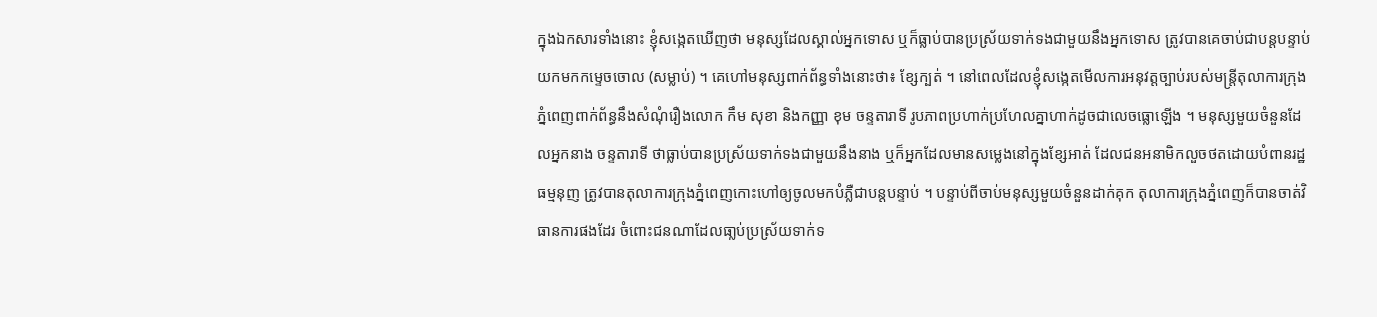ក្នុងឯកសារទាំងនោះ ខ្ញុំសង្កេតឃើញថា មនុស្សដែលស្គាល់អ្នកទោស ឬក៏ធ្លាប់បានប្រស្រ័យទាក់ទងជាមួយនឹងអ្នកទោស ត្រូវបានគេចាប់ជាបន្តបន្ទាប់យកមកកម្ទេចចោល (សម្លាប់) ។ គេហៅមនុស្សពាក់ព័ន្ធទាំងនោះថា៖ ខ្សែក្បត់ ។ នៅពេលដែលខ្ញុំសង្កេតមើលការអនុវត្តច្បាប់របស់មន្ត្រីតុលាការក្រុងភ្នំពេញពាក់ព័ន្ធនឹងសំណុំរឿងលោក កឹម សុខា និងកញ្ញា ខុម ចន្ទតារាទី រូបភាពប្រហាក់ប្រហែលគ្នាហាក់ដូចជាលេចធ្លោឡើង ។ មនុស្សមួយចំនួនដែលអ្នកនាង ចន្ទតារាទី ថាធ្លាប់បានប្រស្រ័យទាក់ទងជាមួយនឹងនាង ឬក៏អ្នកដែលមានសម្លេងនៅក្នុងខ្សែអាត់ ដែលជនអនាមិកលួចថតដោយបំពានរដ្ឋធម្មនុញ ត្រូវបានតុលាការក្រុងភ្នំពេញកោះហៅឲ្យចូលមកបំភ្លឺជាបន្តបន្ទាប់ ។ បន្ទាប់ពីចាប់មនុស្សមួយចំនួនដាក់គុក តុលាការក្រុងភ្នំពេញក៏បានចាត់វិធានការផងដែរ ចំពោះជនណាដែលធា្លប់ប្រស្រ័យទាក់ទ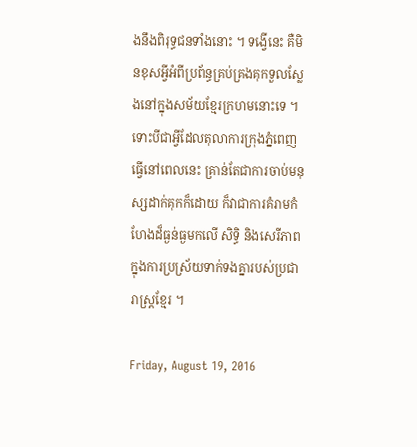ងនឹងពិរុទ្ធជនទាំងនោះ ។ ទង្វើនេះ គឺមិនខុសអ្វីអំពីប្រព័ន្ធគ្រប់គ្រងគុកទួលស្លែងនៅក្នុងសម័យខ្មែរក្រហមនោះទេ ។ ទោះបីជាអ្វីដែលតុលាការក្រុងភ្នំពេញធ្វើនៅពេលនេះ គ្រាន់តែជាការចាប់មនុស្សដាក់គុកក៏ដោយ ក៏វាជាការគំរាមកំហែងដ៏ធ្ងន់ធ្ងមកលើ សិទ្ធិ និងសេរីភាព ក្នុងការប្រស្រ័យទាក់ទងគ្នារបស់ប្រជារាស្ត្រខ្មែរ ។

Friday, August 19, 2016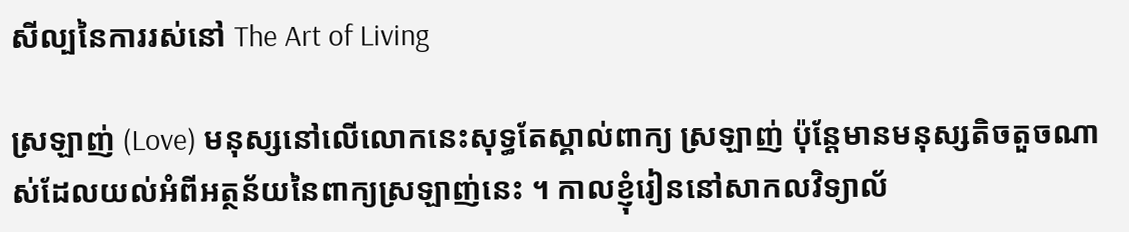សីល្បនៃការរស់នៅ The Art of Living

ស្រឡាញ់ (Love) មនុស្សនៅលើលោកនេះសុទ្ធតែស្គាល់ពាក្យ ស្រឡាញ់ ប៉ុន្តែមានមនុស្សតិចតួចណាស់ដែលយល់អំពីអត្ថន័យនៃពាក្យស្រឡាញ់នេះ ។ កាលខ្ញុំរៀននៅសាកលវិទ្យាល័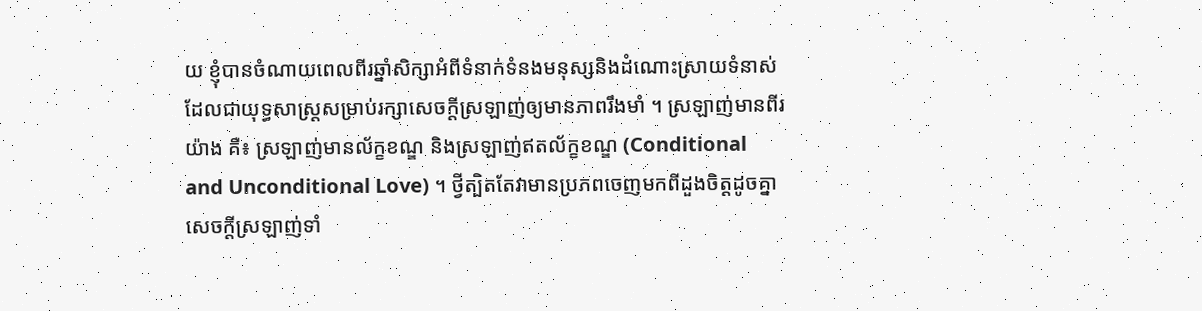យ ខ្ញុំបានចំណាយពេលពីរឆ្នាំសិក្សាអំពីទំនាក់ទំនងមនុស្សនិងដំណោះស្រាយទំនាស់ ដែលជាយុទ្ធសាស្ត្រសម្រាប់រក្សាសេចក្តីស្រឡាញ់ឲ្យមានភាពរឹងមាំ ។ ស្រឡាញ់មានពីរយ៉ាង គឺ៖ ស្រឡាញ់មានល័ក្ខខណ្ឌ និងស្រឡាញ់ឥតល័ក្ខខណ្ឌ (Conditional and Unconditional Love) ។ ថ្វីត្បិតតែវាមានប្រភពចេញមកពីដួងចិត្តដូចគ្នា សេចក្តីស្រឡាញ់ទាំ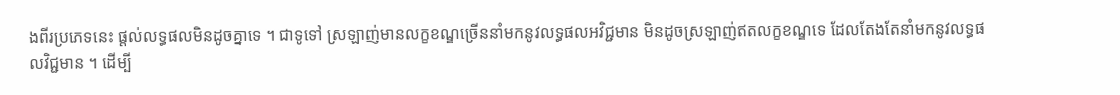ងពីរប្រភេទនេះ ផ្តល់លទ្ធផលមិនដូចគ្នាទេ ។ ជាទូទៅ ស្រឡាញ់មានលក្ខខណ្ឌច្រើននាំមកនូវលទ្ធផលអវិជ្ជមាន មិនដូចស្រឡាញ់ឥតលក្ខខណ្ឌទេ ដែលតែងតែនាំមកនូវលទ្ធផលវិជ្ជមាន ។ ដើម្បី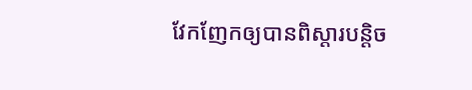វែកញែកឲ្យបានពិស្តារបន្តិច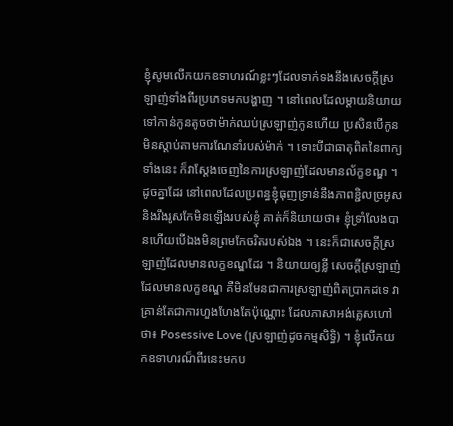ខ្ញុំសូមលើកយកឧទាហរណ៍ខ្លះៗដែលទាក់ទងនឹងសេចក្តីស្រឡាញ់ទាំងពីរប្រភេទមកបង្ហាញ ។ នៅពេលដែលម្តាយនិយាយទៅកាន់កូនតូចថាម៉ាក់ឈប់ស្រឡាញ់កូនហើយ ប្រសិនបើកូនមិនស្តាប់តាមការណែនាំរបស់ម៉ាក់ ។ ទោះបីជាធាតុពិតនៃពាក្យទាំងនេះ ក៏វាស្តែងចេញនៃការស្រឡាញ់ដែលមានល័ក្ខខណ្ឌ ។ ដូចគ្នាដែរ នៅពេលដែលប្រពន្ធខ្ញុំធុញទ្រាន់នឹងភាពខ្ជិលច្រអូស និងរឹងរូសកែមិនឡើងរបស់ខ្ញុំ គាត់ក៏និយាយថា៖ ខ្ញុំទ្រាំលែងបានហើយបើឯងមិនព្រមកែចរិតរបស់ឯង ។ នេះក៏ជាសេចក្តីស្រឡាញ់ដែលមានលក្ខខណ្ឌដែរ ។ និយាយឲ្យខ្លី សេចក្តីស្រឡាញ់ដែលមានលក្ខខណ្ឌ គឺមិនមែនជាការស្រឡាញ់ពិតប្រាកដទេ វាគ្រាន់តែជាការហួងហែងតែប៉ុណ្ណោះ ដែលភាសាអង់គ្លេសហៅថា៖ Posessive Love (ស្រឡាញ់ដូចកម្មសិទ្ធិ) ។ ខ្ញុំលើកយកឧទាហរណ៏ពីរនេះមកប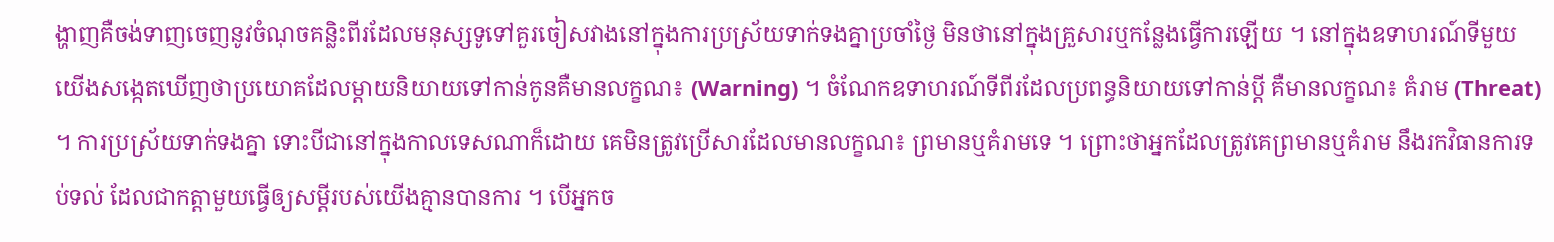ង្ហាញគឺចង់ទាញចេញនូវចំណុចគន្លិះពីរដែលមនុស្សទូទៅគួរចៀសវាងនៅក្នុងការប្រស្រ័យទាក់ទងគ្នាប្រចាំថ្ងៃ មិនថានៅក្នុងគ្រួសារឬកន្លែងធ្វើការឡើយ ។ នៅក្នុងឧទាហរណ៍ទីមួយ យើងសង្កេតឃើញថាប្រយោគដែលម្តាយនិយាយទៅកាន់កូនគឺមានលក្ខណ៖ (Warning) ។ ចំណែកឧទាហរណ៍ទីពីរដែលប្រពន្ធនិយាយទៅកាន់ប្តី គឺមានលក្ខណ៖ គំរាម (Threat) ។ ការប្រស្រ័យទាក់ទងគ្នា ទោះបីជានៅក្នុងកាលទេសណាក៏ដោយ គេមិនត្រូវប្រើសារដែលមានលក្ខណ៖ ព្រមានឬគំរាមទេ ។ ព្រោះថាអ្នកដែលត្រូវគេព្រមានឬគំរាម នឹងរកវិធានការទប់ទល់ ដែលជាកត្តាមួយធ្វើឲ្យសម្តីរបស់យើងគ្មានបានការ ។ បើអ្នកច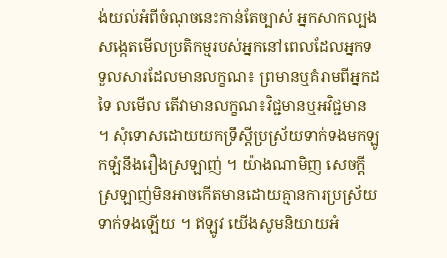ង់យល់អំពីចំណុចនេះកាន់តែច្បាស់ អ្នកសាកល្បងសង្កេតមើលប្រតិកម្មរបស់អ្នកនៅពេលដែលអ្នកទទួលសារដែលមានលក្ខណ៖ ព្រមានឬគំរាមពីអ្នកដទៃ លមើល តើវាមានលក្ខណ៖វិជ្ជមានឬអវិជ្ជមាន ។ សុំទោសដោយយកទ្រឹស្តីប្រស្រ័យទាក់ទងមកឡូកឡំនឹងរឿងស្រឡាញ់ ។ យ៉ាងណាមិញ សេចក្តីស្រឡាញ់មិនអាចកើតមានដោយគ្មានការប្រស្រ័យទាក់ទងឡើយ ។ ឥឡូវ យើងសូមនិយាយអំ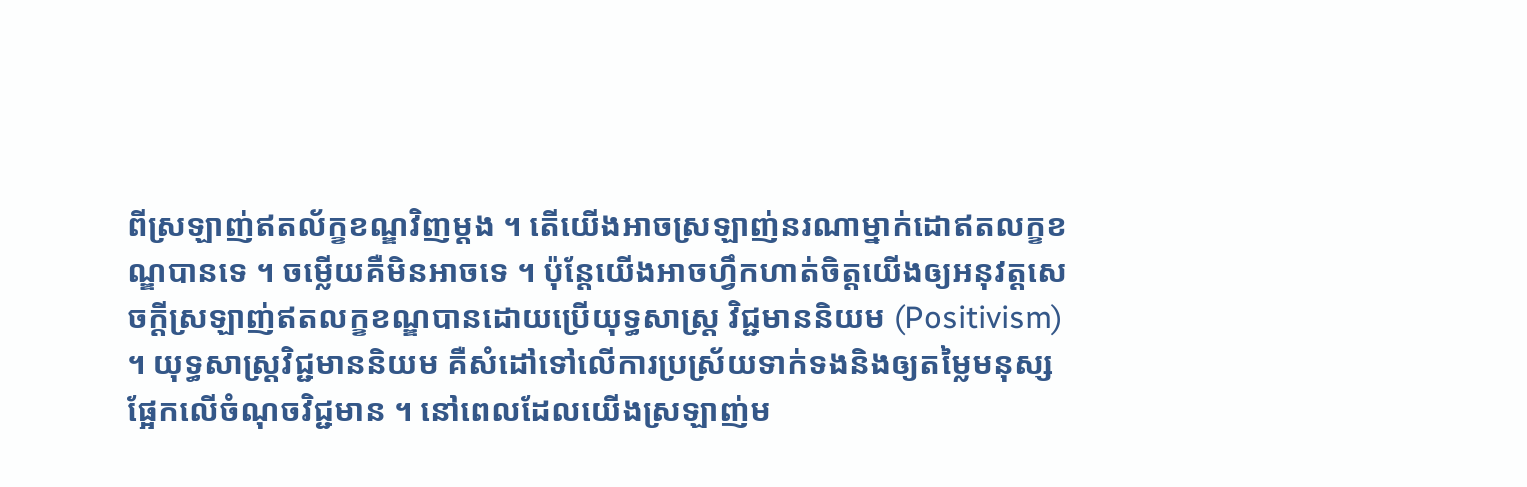ពីស្រឡាញ់ឥតល័ក្ខខណ្ឌវិញម្តង ។ តើយើងអាចស្រឡាញ់នរណាម្នាក់ដោឥតលក្ខខណ្ឌបានទេ ។ ចម្លើយគឺមិនអាចទេ ។ ប៉ុន្តែយើងអាចហ្វឹកហាត់ចិត្តយើងឲ្យអនុវត្តសេចក្តីស្រឡាញ់ឥតលក្ខខណ្ឌបានដោយប្រើយុទ្ធសាស្ត្រ វិជ្ជមាននិយម (Positivism) ។ យុទ្ធសាស្ត្រវិជ្ជមាននិយម គឺសំដៅទៅលើការប្រស្រ័យទាក់ទងនិងឲ្យតម្លៃមនុស្សផ្អែកលើចំណុចវិជ្ជមាន ។ នៅពេលដែលយើងស្រឡាញ់ម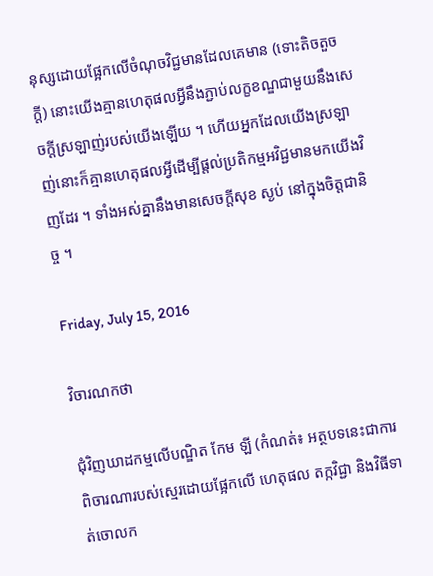នុស្សដោយផ្អែកលើចំណុចវិជ្ជមានដែលគេមាន (ទោះតិចតួចក្តី) នោះយើងគ្មានហេតុផលអ្វីនឹងភ្ជាប់លក្ខខណ្ឌជាមួយនឹងសេចក្តីស្រឡាញ់របស់យើងឡើយ ។ ហើយអ្នកដែលយើងស្រឡាញ់នោះក៏គ្មានហេតុផលអ្វីដើម្បីផ្តល់ប្រតិកម្មអវិជ្ជមានមកយើងវិញដែរ ។ ទាំងអស់គ្នានឹងមានសេចក្តីសុខ ស្ងប់ នៅក្នុងចិត្តជានិច្ច ។

Friday, July 15, 2016

វិចារណកថា

ជុំវិញឃាដកម្មលើបណ្ឌិត កែម ឡី (កំណត់៖ អត្ថបទនេះជាការពិចារណារបស់ស្មេរដោយផ្អែកលើ ហេតុផល តក្កវិជ្ជា និងវិធីទាត់ចោលក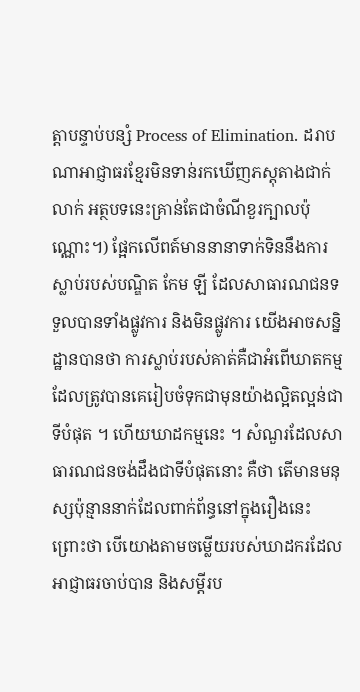ត្តាបន្ទាប់បន្សំ Process of Elimination. ដរាបណាអាជ្ញាធរខ្មែរមិនទាន់រកឃើញភស្តុតាងជាក់លាក់ អត្ថបទនេះគ្រាន់តែជាចំណីខួរក្បាលប៉ុណ្ណេាះ។) ផ្អែកលើពត៍មាននានាទាក់ទិននឹងការស្លាប់របស់បណ្ឌិត កែម ឡី ដែលសាធារណជនទទួលបានទាំងផ្លូវការ និងមិនផ្លូវការ យើងអាចសន្និដ្ឋានបានថា ការស្លាប់របស់គាត់គឺជាអំពើឃាតកម្មដែលត្រូវបានគេរៀបចំទុកជាមុនយ៉ាងល្អិតល្អន់ជាទីបំផុត ។ ហើយឃាដកម្មនេះ ។ សំណួរដែលសាធារណជនចង់ដឹងជាទីបំផុតនេាះ គឺថា តើមានមនុស្សប៉ុន្មាននាក់ដែលពាក់ព័ន្ធនៅក្នុងរឿងនេះ ព្រេាះថា បើយោងតាមចម្លើយរបស់ឃាដករដែលអាជ្ញាធរចាប់បាន និងសម្តីរប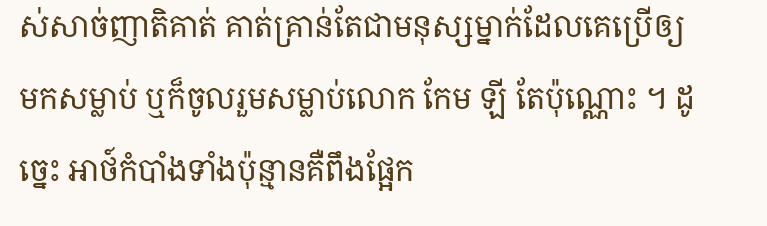ស់សាច់ញាតិគាត់ គាត់គ្រាន់តែជាមនុស្សម្នាក់ដែលគេប្រើឲ្យមកសម្លាប់ ឬក៏ចូលរួមសម្លាប់លោក កែម ឡី តែប៉ុណ្ណេាះ ។ ដូច្នេះ អាថ៍កំបាំងទាំងប៉ុន្មានគឺពឹងផ្អែក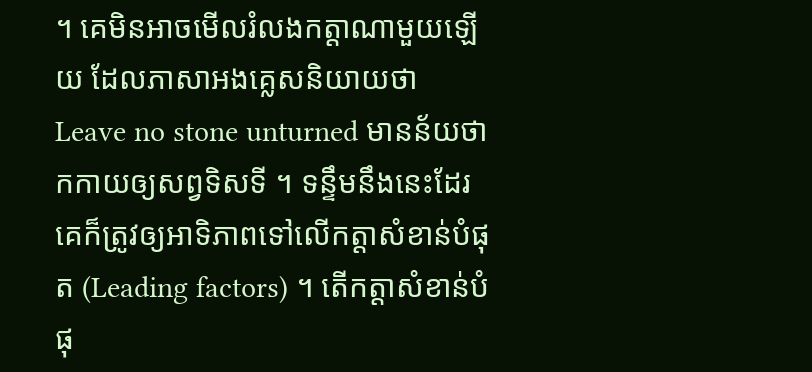។ គេមិនអាចមើលរំលងកត្តាណាមួយឡើយ ដែលភាសាអងគ្លេសនិយាយថា Leave no stone unturned មានន័យថា កកាយឲ្យសព្វទិសទី ។ ទន្ទឹមនឹងនេះដែរ គេក៏ត្រូវឲ្យអាទិភាពទៅលើកត្តាសំខាន់បំផុត (Leading factors) ។ តើកត្តាសំខាន់បំផុ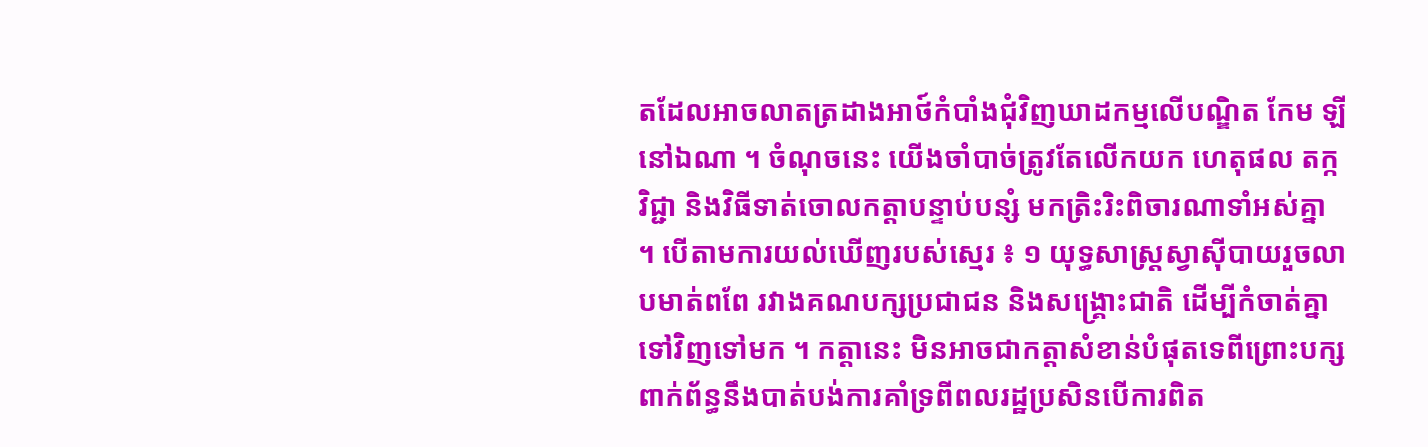តដែលអាចលាតត្រដាងអាថ៍កំបាំងជុំវិញឃាដកម្មលើបណ្ឌិត កែម ឡី នៅឯណា ។ ចំណុចនេះ យើងចាំបាច់ត្រូវតែលើកយក ហេតុផល តក្កវិជ្ជា និងវិធីទាត់ចោលកត្តាបន្ទាប់បន្សំ មកត្រិះរិះពិចារណាទាំអស់គ្នា ។ បើតាមការយល់ឃើញរបស់ស្មេរ ៖ ១ យុទ្ធសាស្ត្រស្វាសុីបាយរួចលាបមាត់ពពែ រវាងគណបក្សប្រជាជន និងសង្គ្រេាះជាតិ ដើម្បីកំចាត់គ្នាទៅវិញទៅមក ។ កត្តានេះ មិនអាចជាកត្តាសំខាន់បំផុតទេពីព្រេាះបក្សពាក់ព័ន្ធនឹងបាត់បង់ការគាំទ្រពីពលរដ្ឋប្រសិនបើការពិត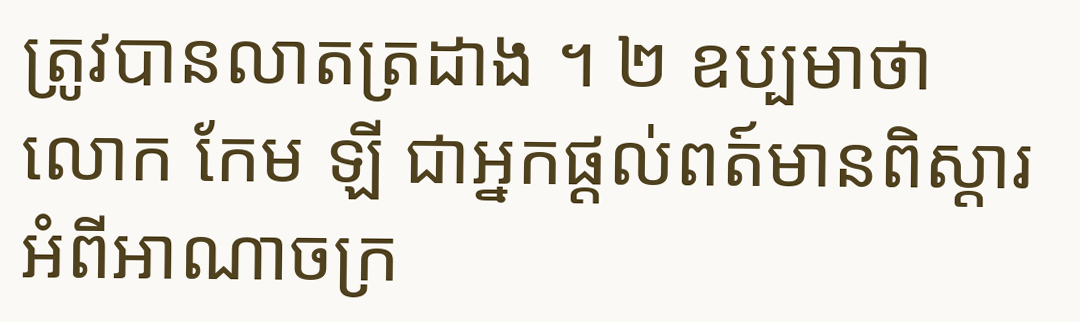ត្រូវបានលាតត្រដាង ។ ២ ឧប្បមាថា លោក កែម ឡី ជាអ្នកផ្តល់ពត៍មានពិស្តារអំពីអាណាចក្រ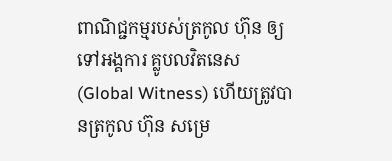ពាណិជ្ជកម្មរបស់ត្រកូល ហ៊ុន ឲ្យទៅអង្គការ គ្លូបលវិតនេស (Global Witness) ហើយត្រូវបានត្រកូល ហ៊ុន សម្រេ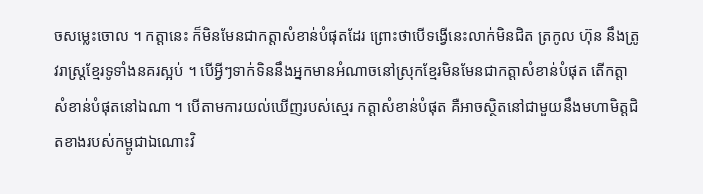ចសម្លេះចោល ។ កត្តានេះ ក៏មិនមែនជាកត្តាសំខាន់បំផុតដែរ ព្រេាះថាបើទង្វើនេះលាក់មិនជិត ត្រកូល ហ៊ុន នឹងត្រូវរាស្ត្រខ្មែរទូទាំងនគរស្អប់ ។ បើអ្វីៗទាក់ទិននឹងអ្នកមានអំណាចនៅស្រុកខ្មែរមិនមែនជាកត្តាសំខាន់បំផុត តើកត្តាសំខាន់បំផុតនៅឯណា ។ បើតាមការយល់ឃើញរបស់ស្មេរ កត្តាសំខាន់បំផុត គឺអាចស្ថិតនៅជាមួយនឹងមហាមិត្តជិតខាងរបស់កម្ពូជាឯណេាះវិ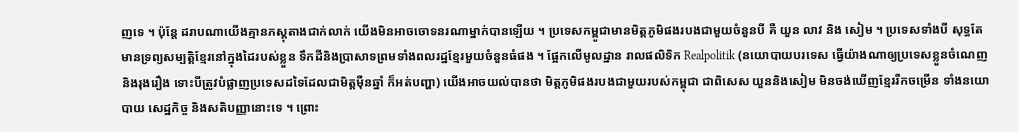ញទេ ។ ប៉ុន្តែ ដរាបណាយើងគ្មានភស្តុតាងជាក់លាក់ យើងមិនអាចចោទនរណាម្នាក់បានឡើយ ។ ប្រទេសកម្ពូជាមានមិត្តភូមិផងរបងជាមួយចំនួនបី គឺ យួន លាវ និង សៀម ។ ប្រទេសទាំងបី សុទ្ធតែមានទ្រព្យសម្បត្តិខ្មែរនៅក្នុងដៃរបស់ខ្លួន ទឹកដីនិងប្រាសាទព្រមទាំងពលរដ្ឋខ្មែរមួយចំនួនធំផង ។ ផ្អែកលើមូលដ្ឋាន រាលផលិទិក Realpolitik (នយោបាយបរទេស ធ្វើយ៉ាងណាឲ្យប្រទេសខ្លួនចំណេញនិងរុងរឿង ទេាះបីត្រូវបំផ្លាញប្រទេសដទៃដែលជាមិត្តមុឺនឆ្នាំ ក៏អត់បញ្ហា) យើងអាចយល់បានថា មិត្តភូមិផងរបងជាមួយរបស់កម្ពុជា ជាពិសេស យួននិងសៀម មិនចង់ឃើញខ្មែររីកចម្រើន ទាំងនយោបាយ សេដ្ឋកិច្ច និងសតិបញ្ញានេាះទេ ។ ព្រេាះ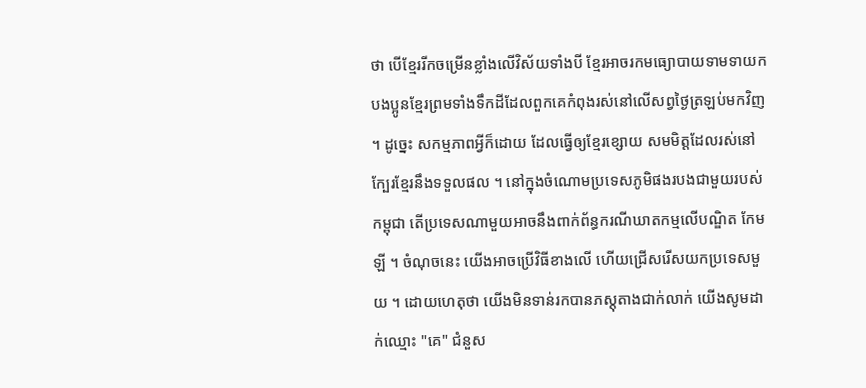ថា បើខ្មែររីកចម្រើនខ្លាំងលើវិស័យទាំងបី ខ្មែរអាចរកមធ្យោបាយទាមទាយកបងប្អូនខ្មែរព្រមទាំងទឹកដីដែលពួកគេកំពុងរស់នៅលើសព្វថ្ងៃត្រឡប់មកវិញ ។ ដូច្នេះ សកម្មភាពអ្វីក៏ដោយ ដែលធ្វើឲ្យខ្មែរខ្សោយ សមមិត្តដែលរស់នៅក្បែរខ្មែរនឹងទទួលផល ។ នៅក្នុងចំណោមប្រទេសភូមិផងរបងជាមួយរបស់កម្ពុជា តើប្រទេសណាមួយអាចនឹងពាក់ព័ន្ធករណីឃាតកម្មលើបណ្ឌិត កែម ឡី ។ ចំណុចនេះ យើងអាចប្រើវិធីខាងលើ ហើយជ្រើសរើសយកប្រទេសមួយ ។ ដោយហេតុថា យើងមិនទាន់រកបានភស្តុតាងជាក់លាក់ យើងសូមដាក់ឈ្មេាះ "គេ" ជំនួស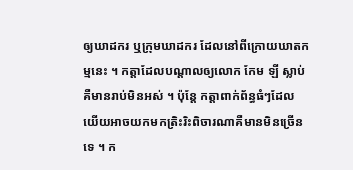ឲ្យឃាដករ ឬក្រុមឃាដករ ដែលនៅពីក្រោយឃាតកម្មនេះ ។ កត្តាដែលបណ្តាលឲ្យលោក កែម ឡី ស្លាប់គឺមានរាប់មិនអស់ ។ ប៉ុន្តែ កត្តាពាក់ព័ន្ធធំៗដែលយើយអាចយកមកត្រិះរិះពិចារណាគឺមានមិនច្រើនទេ ។ ក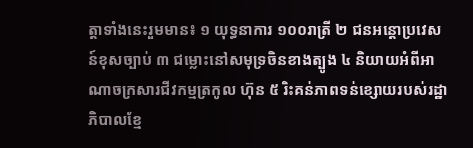ត្តាទាំងនេះរួមមាន៖ ១ យុទ្ធនាការ ១០០រាត្រី ២ ជនអន្តោប្រវេសន៍ខុសច្បាប់ ៣ ជម្លេាះនៅសមុទ្រចិនខាងត្បូង ៤ និយាយអំពីអាណាចក្រសារជីវកម្មត្រកូល ហ៊ុន ៥ រិះគន់ភាពទន់ខ្សោយរបស់រដ្ឋាភិបាលខ្មែ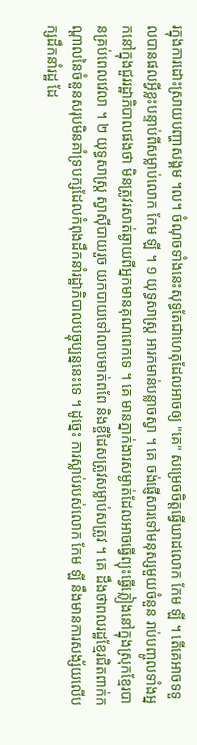រក្នុងការដេាះស្រាយបញ្ហាសង្គម ។ល។ ចំណុចទាំងនេះសុទ្ធតែជាហេតុដែលអាចឲ្យ "គេ" សម្រេចចិត្តធ្វើឃាដលោក កែម ឡី ។ តើគេអាចទទួលបានផលអ្វីខ្លះបន្ទាប់ពីសម្លាប់លោក កែម ឡី ។ ១ យុទ្ធសាស្ត្រ អារកមាន់បន្លាចស្វា ។ គេ ចង់ផ្ញើសារទៅមនុស្សមួយចំនួន រាប់បញ្ចូលទាំងអ្នកនៅក្នុងជួររដ្ឋាភិបាលផងថា មិនត្រូវរសាត់ឆ្ងាយពីអ្នកមានគុណពេកទេ ។ គេ មានភ្នាក់ងារសម្ងាត់ដែលអាចធ្វើព្យុះធ្វើភ្លៀងនៅក្នុងស្រុកខ្មែរបានគ្រប់ពេលវេលា ។ ២ យុទ្ធសាស្ត្រ ស្វាសុីបាយរួច យកបាយទៅលាបមាត់ពពែ និងខ្ចីដៃសត្រូវសម្លាប់សត្រូវ ។ គេ ដឹងថាពលរដ្ឋខ្មែរជិតពាក់កណ្តាលនៃចំនួនសរុបមិនគាំទ្របក្សដែលកំពុងដឹកនាំរដ្ឋាភិបាលបច្ចុប្បន្ននេះទេ ។ ដូច្នេះ ការស្លាប់របស់លោក កែម ឡី នឹងមានការសង្ស័យលើបក្សដឹកនាំរដ្ឋ ដែ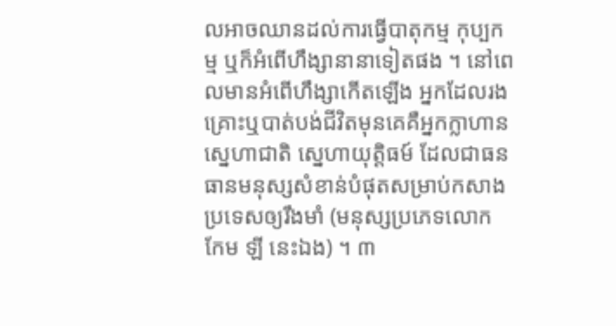លអាចឈានដល់ការធ្វើបាតុកម្ម កុប្បកម្ម ឬក៏អំពើហឹង្សានានាទៀតផង ។ នៅពេលមានអំពើហឹង្សាកើតឡើង អ្នកដែលរងគ្រេាះឬបាត់បង់ជីវិតមុនគេគឺអ្នកក្លាហាន ស្នេហាជាតិ ស្នេហាយុត្តិធម៍ ដែលជាធនធានមនុស្សសំខាន់បំផុតសម្រាប់កសាងប្រទេសឲ្យរឹងមាំ (មនុស្សប្រភេទលោក កែម ឡី នេះឯង) ។ ៣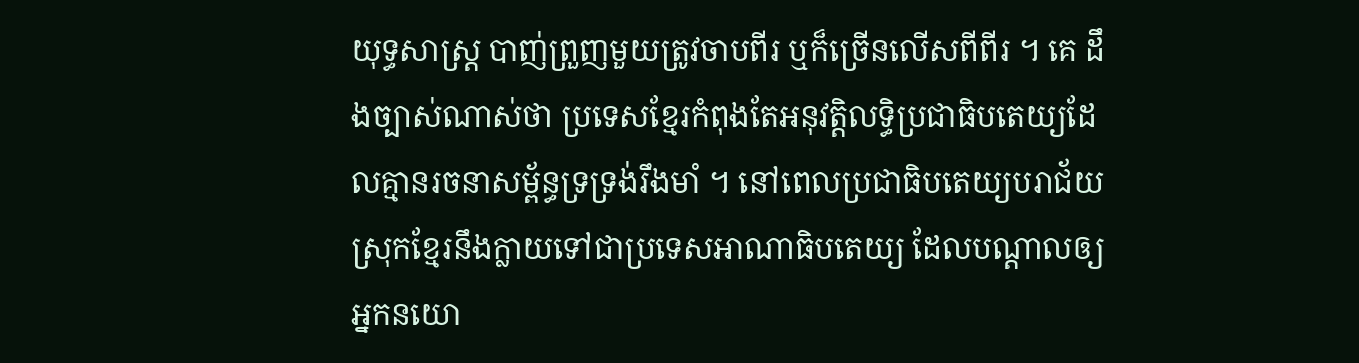យុទ្ធសាស្ត្រ បាញ់ព្រួញមួយត្រូវចាបពីរ ឬក៏ច្រើនលើសពីពីរ ។ គេ ដឹងច្បាស់ណាស់ថា ប្រទេសខ្មែរកំពុងតែអនុវត្តិលទ្ធិប្រជាធិបតេយ្យដែលគ្មានរចនាសម្ព័ន្ធទ្រទ្រង់រឹងមាំ ។ នៅពេលប្រជាធិបតេយ្យបរាជ័យ ស្រុកខ្មែរនឹងក្លាយទៅជាប្រទេសអាណាធិបតេយ្យ ដែលបណ្តាលឲ្យអ្នកនយោ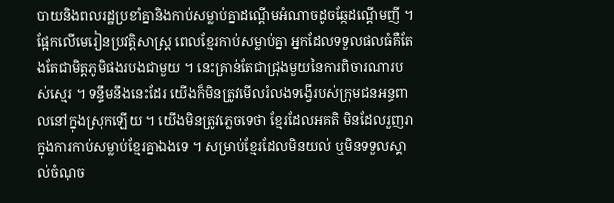បាយនិងពលរដ្ឋប្រខាំគ្នានិងកាប់សម្លាប់គ្នាដណ្តើមអំណាចដូចឆ្កែដណ្តើមញី ។ ផ្អែកលើមេរៀនប្រវត្តិសាស្ត្រ ពេលខ្មែរកាប់សម្លាប់គ្នា អ្នកដែលទទួលផលធំគឺតែងតែជាមិត្តភូមិផងរបងជាមួយ ។ នេះគ្រាន់តែជាជ្រុងមួយនៃការពិចារណារបស់ស្មេរ ។ ទន្ទឹមនឹងនេះដែរ យើងក៏មិនត្រូវមើលរំលងទង្វើរបស់ក្រុមជនអន្ធពាលនៅក្នុងស្រុកឡើយ ។ យើងមិនត្រូវភ្លេចទេថា ខ្មែរដែលអគតិ មិនដែលរួញរាក្នុងការកាប់សម្លាប់ខ្មែរគ្នាឯងទេ ។ សម្រាប់ខ្មែរដែលមិនយល់ ឬមិនទទួលស្គាល់ចំណុច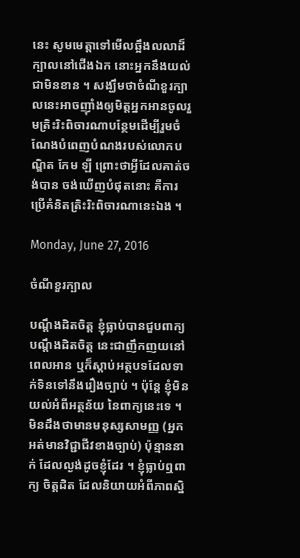នេះ សូមមេត្តាទៅមើលឆ្អឹងលលាដ៏ក្បាលនៅជើងឯក នេាះអ្នកនឹងយល់ជាមិនខាន ។ សង្ឃឹមថាចំណីខួរក្បាលនេះអាចញុាំងឲ្យមិត្តអ្នកអានចូលរួមត្រិះរិះពិចារណាបន្ថែមដើម្បីរួមចំណែងបំពេញបំណងរបស់លោកបណ្ឌិត កែម ឡី ព្រេាះថាអ្វីដែលគាត់ចង់បាន ចង់ឃើញបំផុតនេាះ គឺការប្រើគំនិតត្រិះរិះពិចារណានេះឯង ។

Monday, June 27, 2016

ចំណីខួរក្បាល

បណ្តឹងដិតចិត្ត ខ្ញុំធ្លាប់បានជួបពាក្យ បណ្តឹងដិតចិត្ត នេះជាញឹកញយនៅពេលអាន ឬក៏ស្តាប់អត្ថបទដែលទាក់ទិនទៅនឹងរឿងច្បាប់ ។ ប៉ុន្តែ ខ្ញុំមិនយល់អំពីអត្ថន័យ នៃពាក្យនេះទេ ។ មិនដឹងថាមានមនុស្សសាមញ្ញ (អ្នកអត់មានវិជ្ជាជីវខាងច្បាប់) ប៉ុន្មាននាក់ ដែលល្ងង់ដូចខ្ញុំដែរ ។ ខ្ញុំធ្លាប់ឮពាក្យ ចិត្តដិត ដែលនិយាយអំពីភាពស្និ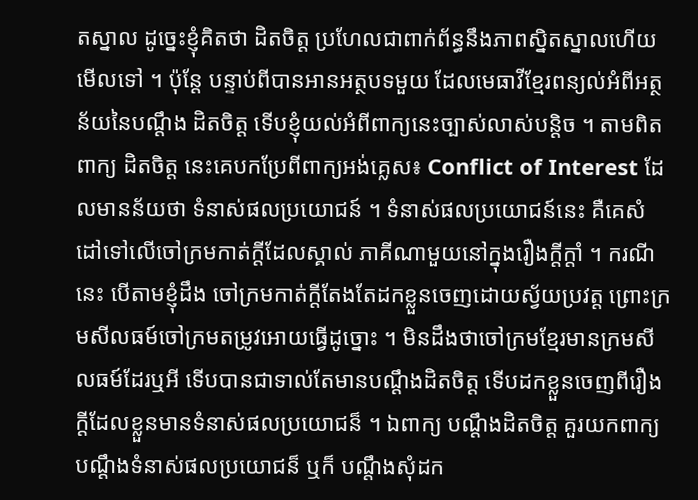តស្នាល ដូច្នេះខ្ញុំគិតថា ដិតចិត្ត ប្រហែលជាពាក់ព័ន្ធនឹងភាពស្និតស្នាលហើយមើលទៅ ។ ប៉ុន្តែ បន្ទាប់ពីបានអានអត្ថបទមួយ ដែលមេធាវីខ្មែរពន្យល់អំពីអត្ថន័យនៃបណ្តឹង ដិតចិត្ត ទើបខ្ញុំយល់អំពីពាក្យនេះច្បាស់លាស់បន្តិច ។ តាមពិត ពាក្យ ដិតចិត្ត នេះគេបកប្រែពីពាក្យអង់គ្លេស៖ Conflict of Interest ដែលមានន័យថា ទំនាស់ផលប្រយោជន៍ ។ ទំនាស់ផលប្រយោជន៍នេះ គឺគេសំដៅទៅលើចៅក្រមកាត់ក្តីដែលស្គាល់ ភាគីណាមួយនៅក្នុងរឿងក្តីក្តាំ ។ ករណីនេះ បើតាមខ្ញុំដឹង ចៅក្រមកាត់ក្តីតែងតែដកខ្លួនចេញដោយស្វ័យប្រវត្ត ព្រេាះក្រមសីលធម៍ចៅក្រមតម្រូវអោយធ្វើដូច្នេាះ ។ មិនដឹងថាចៅក្រមខ្មែរមានក្រមសីលធម៍ដែរឬអី ទើបបានជាទាល់តែមានបណ្តឹងដិតចិត្ត ទើបដកខ្លួនចេញពីរឿងក្តីដែលខ្លួនមានទំនាស់ផលប្រយោជន៏ ។ ឯពាក្យ បណ្តឹងដិតចិត្ត គួរយកពាក្យ បណ្តឹងទំនាស់ផលប្រយោជន៏ ឬក៏ បណ្តឹងសុំដក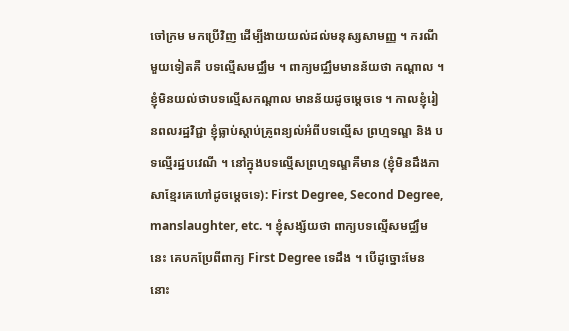ចៅក្រម មកប្រើវិញ ដើម្បីងាយយល់ដល់មនុស្សសាមញ្ញ ។ ករណីមួយទៀតគឺ បទល្មើសមជ្ឈឹម ។ ពាក្យមជ្ឈឹមមានន័យថា កណ្តាល ។ ខ្ញុំមិនយល់ថាបទល្មើសកណ្តាល មានន័យដូចម្តេចទេ ។ កាលខ្ញុំរៀនពលរដ្ឋវិជ្ជា ខ្ញុំធ្លាប់ស្តាប់គ្រូពន្យល់អំពីបទល្មើស ព្រហ្មទណ្ឌ និង បទល្មើរដ្ឋបវេណី ។ នៅក្នុងបទល្មើសព្រហ្មទណ្ឌគឺមាន (ខ្ញុំមិនដឹងភាសាខ្មែរគេហៅដូចម្តេចទេ): First Degree, Second Degree, manslaughter, etc. ។ ខ្ញុំសង្ស័យថា ពាក្យបទល្មើសមជ្ឈឹមនេះ គេបកប្រែពីពាក្យ First Degree ទេដឹង ។ បើដូច្នេាះមែននេាះ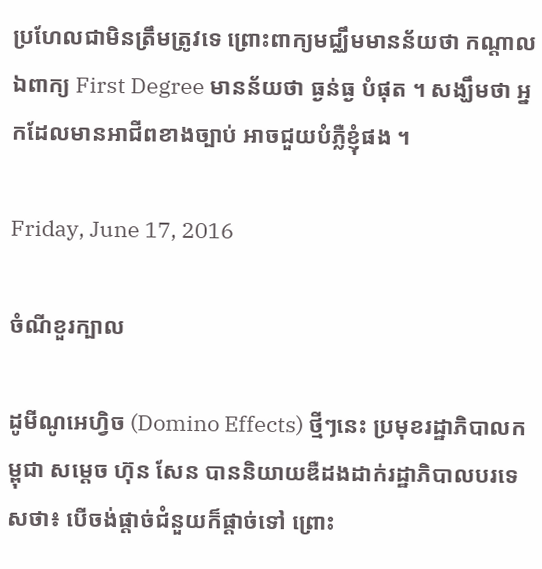ប្រហែលជាមិនត្រឹមត្រូវទេ ព្រេាះពាក្យមជ្ឈឹមមានន័យថា កណ្តាល ឯពាក្យ First Degree មានន័យថា ធ្ងន់ធ្ង បំផុត ។ សង្ឃឹមថា អ្នកដែលមានអាជីពខាងច្បាប់ អាចជួយបំភ្លឺខ្ញុំផង ។

Friday, June 17, 2016

ចំណីខួរក្បាល

ដូមីណូអេហ្វិច (Domino Effects) ថ្មីៗនេះ ប្រមុខរដ្ឋាភិបាលកម្ពុជា សម្តេច ហ៊ុន សែន បាននិយាយឌឺដងដាក់រដ្ឋាភិបាលបរទេសថា៖ បើចង់ផ្តាច់ជំនួយក៏ផ្តាច់ទៅ ព្រេាះ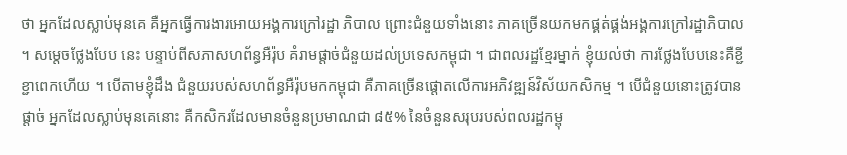ថា អ្នកដែលស្លាប់មុនគេ គឺអ្នកធ្វើការងារអោយអង្គការក្រៅរដ្ឋា ភិបាល ព្រេាះជំនួយទាំងនេាះ ភាគច្រើនយកមកផ្គត់ផ្គង់អង្គការក្រៅរដ្ឋាភិបាល ។ សម្តេចថ្លែងបែប នេះ បន្ទាប់ពីសភាសហព័ន្ធអឺរ៉ុប គំរាមផ្តាច់ជំនួយដល់ប្រទេសកម្ពុជា ។ ជាពលរដ្ឋខ្មែរម្នាក់ ខ្ញុំយល់ថា ការថ្លែងបែបនេះគឺខ្ជីខ្ជាពេកហើយ ។ បើតាមខ្ញុំដឹង ជំនួយរបស់សហព័ន្ធអឺរ៉ុបមកកម្ពុជា គឺភាគច្រើនផ្តោតលើការអភិវឌ្ឍន៍វិស័យកសិកម្ម ។ បើជំនួយនេាះត្រូវបានផ្តាច់ អ្នកដែលស្លាប់មុនគេនេាះ គឺកសិករដែលមានចំនួនប្រមាណជា ៨៥% នៃចំនួនសរុបរបស់ពលរដ្ឋកម្ពុ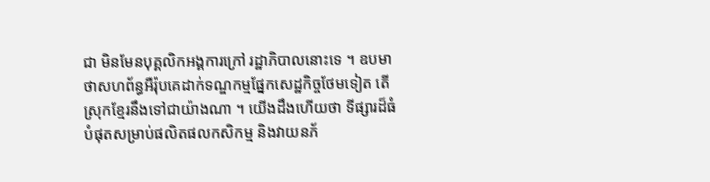ជា មិនមែនបុគ្គលិកអង្គការក្រៅ រដ្ឋាភិបាលនេាះទេ ។ ឧបមាថាសហព័ន្ធអឺរ៉ុបគេដាក់ទណ្ឌកម្មផ្នែកសេដ្ឋកិច្ចថែមទៀត តើស្រុកខ្មែរនឹងទៅជាយ៉ាងណា ។ យើងដឹងហើយថា ទីផ្សារដ៏ធំបំផុតសម្រាប់ផលិតផលកសិកម្ម និងវាយនភ័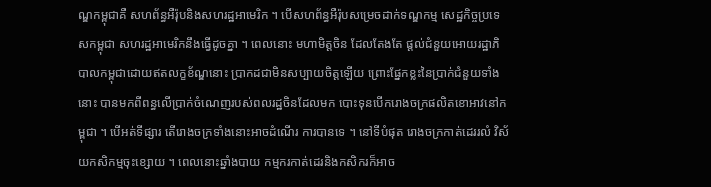ណ្ឌកម្ពុជាគឺ សហព័ន្ធអឺរ៉ុបនិងសហរដ្ឋអាមេរិក ។ បើសហព័ន្ធអឺរ៉ុបសម្រេចដាក់ទណ្ឌកម្ម សេដ្ឋកិច្ចប្រទេសកម្ពុជា សហរដ្ឋអាមេរិកនឹងធ្វើដូចគ្នា ។ ពេលនេាះ មហាមិត្តចិន ដែលតែងតែ ផ្តល់ជំនួយអោយរដ្ឋាភិបាលកម្ពុជាដោយឥតលក្ខខ័ណ្ឌនេាះ ប្រាកដជាមិនសប្បាយចិត្តឡើយ ព្រេាះផ្នែកខ្លះនៃប្រាក់ជំនួយទាំងនេាះ បានមកពីពន្ធលើប្រាក់ចំណេញរបស់ពលរដ្ឋចិនដែលមក បេាះទុនបើករោងចក្រផលិតខោអាវនៅកម្ពុជា ។ បើអត់ទីផ្សារ តើរោងចក្រទាំងនេាះអាចដំណើរ ការបានទេ ។ នៅទីបំផុត រោងចក្រកាត់ដេររលំ វិស័យកសិកម្មចុះខ្សោយ ។ ពេលនេាះឆ្នាំងបាយ កម្មករកាត់ដេរនិងកសិករក៏អាច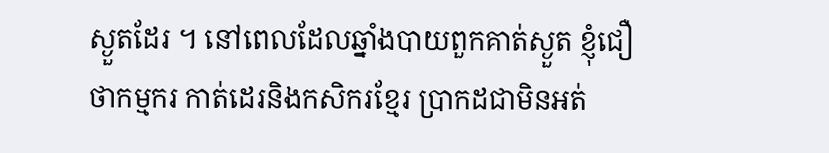ស្ងួតដែរ ។ នៅពេលដែលឆ្នាំងបាយពួកគាត់ស្ងួត ខ្ញុំជឿថាកម្មករ កាត់ដេរនិងកសិករខ្មែរ ប្រាកដជាមិនអត់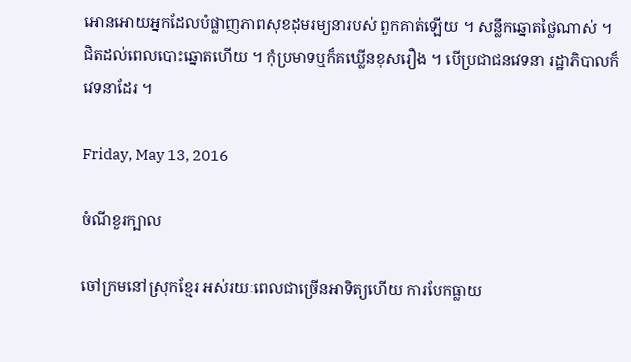អោនអោយអ្នកដែលបំផ្លាញភាពសុខដុមរម្យនារបស់ ពួកគាត់ឡើយ ។ សន្លឹកឆ្នោតថ្លៃណាស់ ។ ជិតដល់ពេលបេាះឆ្នោតហើយ ។ កុំប្រមាទឬក៏គឃ្លើនខុសរឿង ។ បើប្រជាជនវេទនា រដ្ឋាភិបាលក៏វេទនាដែរ ។

Friday, May 13, 2016

ចំណីខួរក្បាល

ចៅក្រមនៅស្រុកខ្មែរ អស់រយៈពេលជាច្រើនអាទិត្យហើយ ការបែកធ្លាយ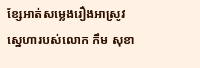ខ្សែអាត់សម្លេងរឿងអាស្រូវស្នេហារបស់លោក កឹម សុខា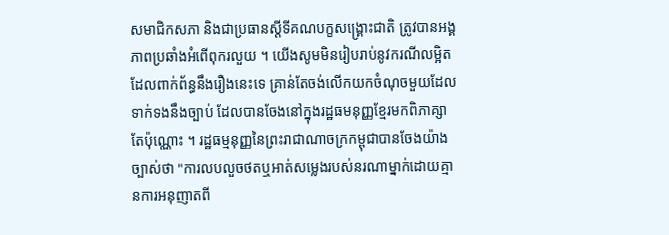សមាជិកសភា និងជាប្រធានស្តីទីគណបក្ខសង្គ្រេាះជាតិ ត្រូវបានអង្គភាពប្រឆាំងអំពើពុករលួយ ។ យើងសូមមិនរៀបរាប់នូវករណីលម្អិតដែលពាក់ព័ន្ធនឹងរឿងនេះទេ គ្រាន់តែចង់លើកយកចំណុចមួយដែលទាក់ទងនឹងច្បាប់ ដែលបានចែងនៅក្នុងរដ្ឋធមនុញ្ញខ្មែរមកពិភាគ្សាតែប៉ុណ្ណោះ ។ រដ្ឋធម្មនុញ្ញនៃព្រះរាជាណាចក្រកម្ពុជាបានចែងយ៉ាងច្បាស់ថា "ការលបលួចថតឬអាត់សម្លេងរបស់នរណាម្នាក់ដោយគ្មានការអនុញាតពី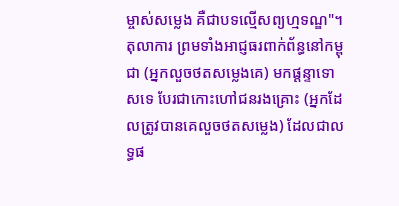ម្ចាស់សម្លេង គឺជាបទល្មើសព្យហ្មទណ្ឌ"។ តុលាការ ព្រមទាំងអាជ្ញធរពាក់ព័ន្ធនៅកម្ពុជា (អ្នកលួចថតសម្លេងគេ) មកផ្តន្ទាទោសទេ បែរជាកោះហៅជនរងគ្រោះ (អ្នកដែលត្រូវបានគេលួចថតសម្លេង) ដែលជាលទ្ធផ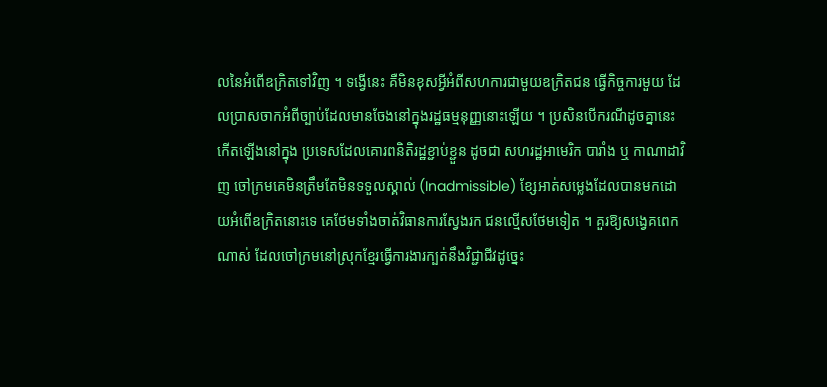លនៃអំពើឧក្រិតទៅវិញ ។ ទង្វើនេះ គឺមិនខុសអ្វីអំពីសហការជាមួយឧក្រិតជន ធ្វើកិច្ចការមួយ ដែលប្រាសចាកអំពីច្បាប់ដែលមានចែងនៅក្នុងរដ្ឋធម្មនុញ្ញនោះឡើយ ។ ប្រសិនបើករណីដូចគ្នានេះកើតឡើងនៅក្នុង ប្រទេសដែលគោរពនិតិរដ្ឋខ្ជាប់ខ្ជួន ដូចជា សហរដ្ឋអាមេរិក បារាំង ឬ កាណាដាវិញ ចៅក្រមគេមិនត្រឹមតែមិនទទួលស្គាល់ (Inadmissible) ខ្សែអាត់សម្លេងដែលបានមកដោយអំពើឧក្រិតនោះទេ គេថែមទាំងចាត់វិធានការស្វែងរក ជនល្មើសថែមទៀត ។ គួរឱ្យសង្វេគពេកណាស់ ដែលចៅក្រមនៅស្រុកខ្មែរធ្វើការងារក្បត់នឹងវិជ្ជាជីវដូច្នេះ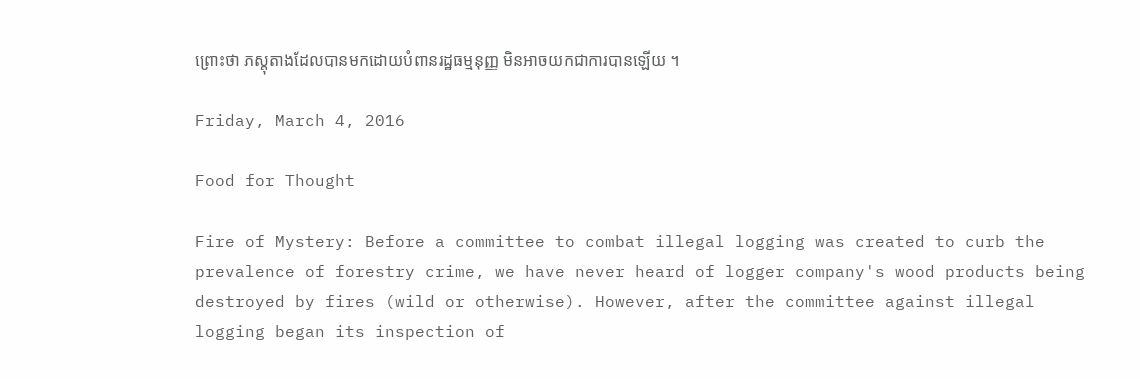ព្រោះថា ភស្តុតាងដែលបានមកដោយបំពានរដ្ឋធម្មនុញ្ញ មិនអាចយកជាការបានឡើយ ។

Friday, March 4, 2016

Food for Thought

Fire of Mystery: Before a committee to combat illegal logging was created to curb the prevalence of forestry crime, we have never heard of logger company's wood products being destroyed by fires (wild or otherwise). However, after the committee against illegal logging began its inspection of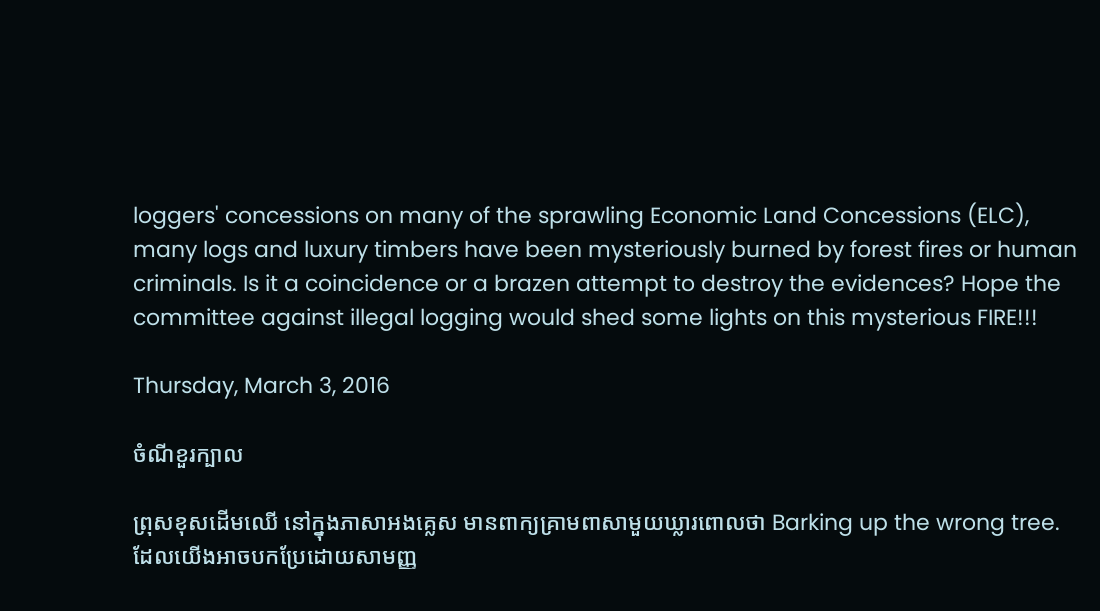loggers' concessions on many of the sprawling Economic Land Concessions (ELC), many logs and luxury timbers have been mysteriously burned by forest fires or human criminals. Is it a coincidence or a brazen attempt to destroy the evidences? Hope the committee against illegal logging would shed some lights on this mysterious FIRE!!!

Thursday, March 3, 2016

ចំណីខួរក្បាល

ព្រុសខុសដើមឈើ នៅក្នុងភាសាអងគ្លេស មានពាក្យគ្រាមពាសាមួយឃ្លារពោលថា Barking up the wrong tree. ដែលយើងអាចបកប្រែដោយសាមញ្ញ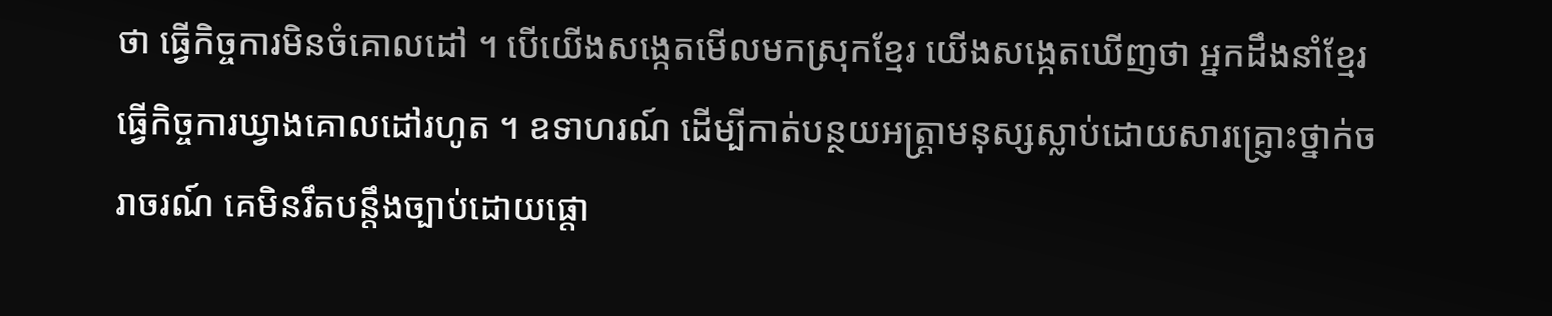ថា ធ្វើកិច្ចការមិនចំគោលដៅ ។ បើយើងសង្កេតមើលមកស្រុកខ្មែរ យើងសង្កេតឃើញថា អ្នកដឹងនាំខ្មែរធ្វើកិច្ចការឃ្វាងគោលដៅរហូត ។ ឧទាហរណ៍ ដើម្បីកាត់បន្ថយអត្ត្រាមនុស្សស្លាប់ដោយសារគ្ញ្រោះថ្នាក់ចរាចរណ៍ គេមិនរឹតបន្តឹងច្បាប់ដោយផ្តោ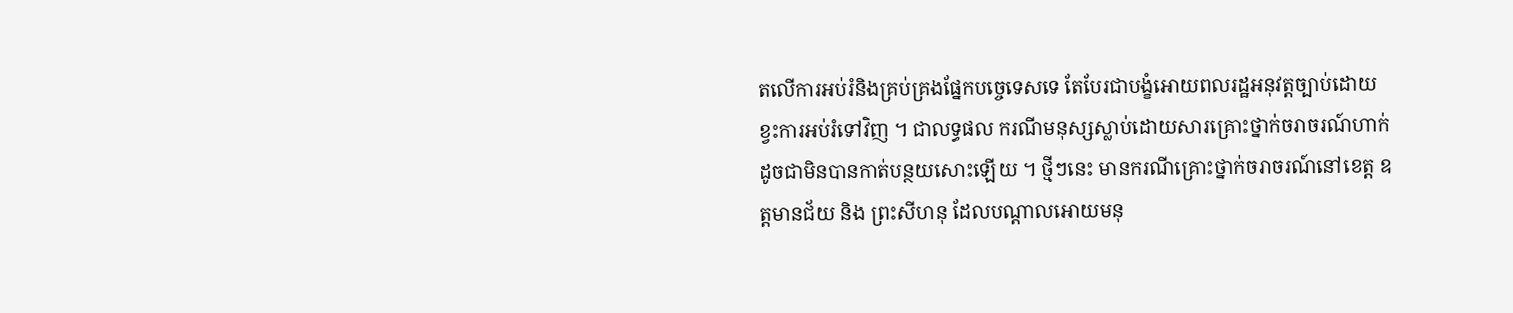តលើការអប់រំនិងគ្រប់គ្រងផ្នែកបច្ចេទេសទេ តែបែរជាបង្ខំអោយពលរដ្ឋអនុវត្តច្បាប់ដោយខ្វះការអប់រំទៅវិញ ។ ជាលទ្ធផល ករណីមនុស្សស្លាប់ដោយសារគ្រោះថ្នាក់ចរាចរណ៍ហាក់ដូចជាមិនបានកាត់បន្ថយសោះឡើយ ។ ថ្មីៗនេះ មានករណីគ្រោះថ្នាក់ចរាចរណ៍នៅខេត្ត ឧត្តមានជ័យ និង ព្រះសីហនុ ដែលបណ្តាលអោយមនុ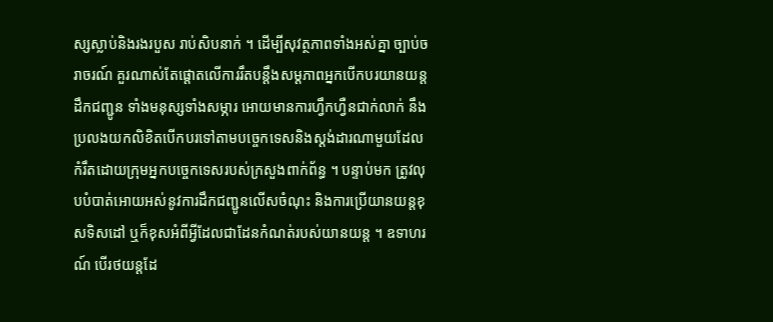ស្សស្លាប់និងរងរបួស រាប់សិបនាក់ ។ ដើម្បីសុវត្ថភាពទាំងអស់គ្នា ច្បាប់ចរាចរណ៍ គួរណាស់តែផ្តោតលើការរឹតបន្តឹងសម្តភាពអ្នកបើកបរយានយន្តដឹកជញ្ជូន ទាំងមនុស្សទាំងសម្ភារ អោយមានការហ្វឹកហ្វឺនជាក់លាក់ នឹងប្រលងយកលិខិតបើកបរទៅតាមបច្ចេកទេសនិងស្តង់ដារណាមួយដែលកំរឹតដោយក្រុមអ្នកបច្ចេកទេសរបស់ក្រសួងពាក់ព័ន្ធ ។ បន្ទាប់មក ត្រូវលុបបំបាត់អោយអស់នូវការដឹកជញ្ជូនលើសចំណុះ និងការប្រើយានយន្តខុសទិសដៅ ឬក៏ខុសអំពីអ្វីដែលជាដែនកំណត់របស់យានយន្ត ។ ឧទាហរណ៍ បើរថយន្តដែ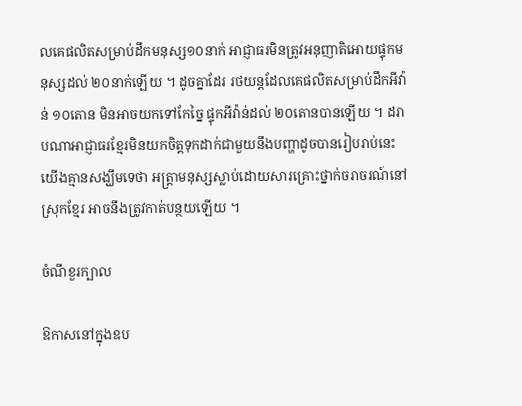លគេផលិតសម្រាប់ដឹកមនុស្ស១០នាក់ អាជ្ញាធរមិនត្រូវអនុញាតិអោយផ្ទុកមនុស្សដល់ ២០នាក់ឡើយ ។ ដូចគ្នាដែរ រថយន្តដែលគេផលិតសម្រាប់ដឹកអីវ៉ាន់ ១០តោន មិនអាចយកទៅកែច្នៃ ផ្ទុកអីវ៉ាន់ដល់ ២០តោនបានឡើយ ។ ដរាបណាអាជ្ញាធរខ្មែរមិនយកចិត្តទុកដាក់ជាមួយនឹងបញ្ហាដូចបានរៀបរាប់នេះ យើងគ្មានសង្ឃឹមទេថា អត្ត្រាមនុស្សស្លាប់ដោយសារគ្រោះថ្នាក់ចរាចរណ៍នៅស្រុកខ្មែរ អាចនឹងត្រូវកាត់បន្ថយឡើយ ។

ចំណីខួរក្បាល

ឱកាសនៅក្នុងឧប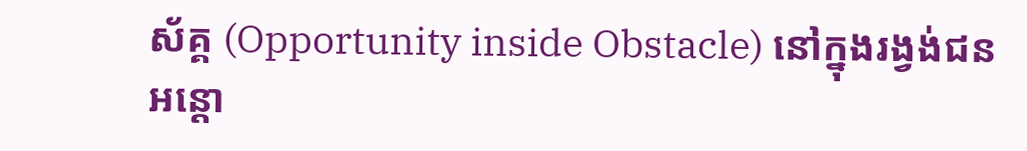ស័គ្គ (Opportunity inside Obstacle) នៅក្នុងរង្វង់ជនអន្តោ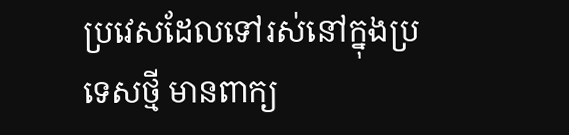ប្រវេសដែលទៅរស់នៅក្នុងប្រទេសថ្មី មានពាក្យ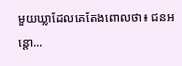មួយឃ្លាដែលគេតែងពោលថា៖ ជនអន្តោ...